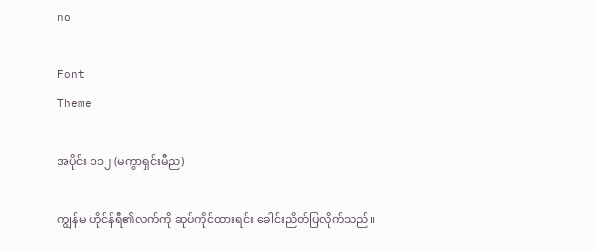no

Font
Theme

အပိုင်း ၁၁၂ (မကွာရှင်းမီည)

ကျွန်မ ဟိုင်န်ရီ၏လက်ကို ဆုပ်ကိုင်ထားရင်း ခေါင်းညိတ်ပြလိုက်သည်။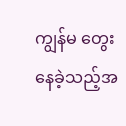ကျွန်မ တွေးနေခဲ့သည့်အ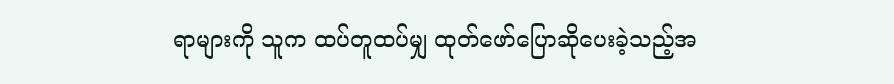ရာများကို သူက ထပ်တူထပ်မျှ ထုတ်ဖော်ပြောဆိုပေးခဲ့သည့်အ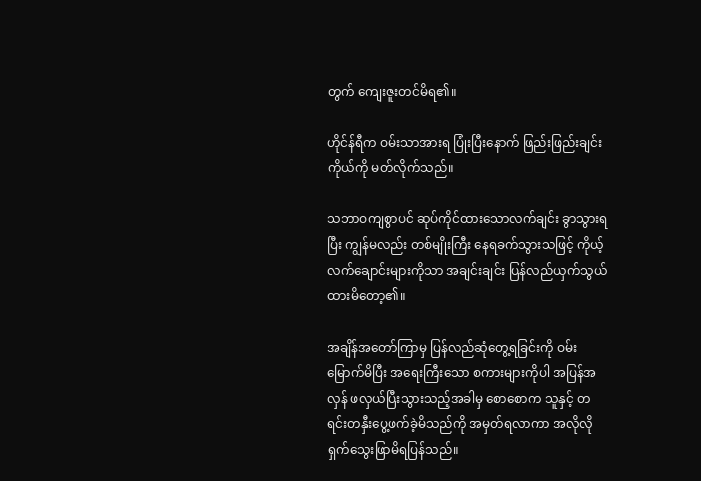တွက် ကျေးဇူးတင်မိရ၏။

ဟိုင်န်ရီက ဝမ်းသာအားရ ပြုံးပြီးနောက် ဖြည်းဖြည်းချင်း ကိုယ်ကို မတ်လိုက်သည်။

သဘာဝကျစွာပင် ဆုပ်ကိုင်ထားသောလက်ချင်း ခွာသွားရပြီး ကျွန်မလည်း တစ်မျိုးကြီး နေရခက်သွားသဖြင့် ကိုယ့်လက်ချောင်းများကိုသာ အချင်းချင်း ပြန်လည်ယှက်သွယ်ထားမိတော့၏။

အချိန်အတော်ကြာမှ ပြန်လည်ဆုံတွေ့ရခြင်းကို ဝမ်းမြောက်မိပြီး အရေးကြီးသော စကားများကိုပါ အပြန်အလှန် ဖလှယ်ပြီးသွားသည့်အခါမှ စောစောက သူနှင့် တရင်းတနှီးပွေ့ဖက်ခဲ့မိသည်ကို အမှတ်ရလာကာ အလိုလို ရှက်သွေးဖြာမိရပြန်သည်။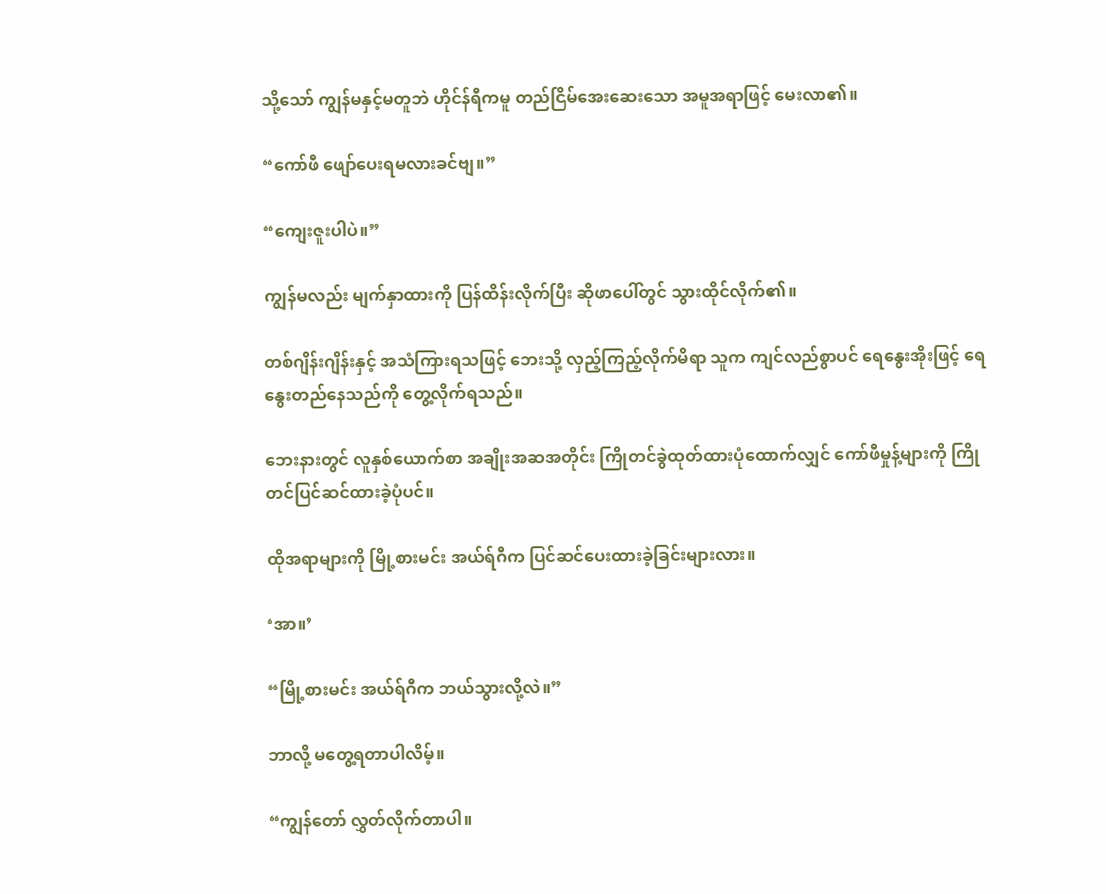သို့သော် ကျွန်မနှင့်မတူဘဲ ဟိုင်န်ရီကမူ တည်ငြိမ်အေးဆေးသော အမူအရာဖြင့် မေးလာ၏။

“ကော်ဖီ ဖျော်ပေးရမလားခင်ဗျ။”

“ကျေးဇူးပါပဲ။”

ကျွန်မလည်း မျက်နှာထားကို ပြန်ထိန်းလိုက်ပြီး ဆိုဖာပေါ်တွင် သွားထိုင်လိုက်၏။

တစ်ဂျိန်းဂျိန်းနှင့် အသံကြားရသဖြင့် ဘေးသို့ လှည့်ကြည့်လိုက်မိရာ သူက ကျင်လည်စွာပင် ရေနွေးအိုးဖြင့် ရေနွေးတည်နေသည်ကို တွေ့လိုက်ရသည်။

ဘေးနားတွင် လူနှစ်ယောက်စာ အချိုးအဆအတိုင်း ကြိုတင်ခွဲထုတ်ထားပုံထောက်လျှင် ကော်ဖီမှုန့်များကို ကြိုတင်ပြင်ဆင်ထားခဲ့ပုံပင်။

ထိုအရာများကို မြို့စားမင်း အယ်ရ်ဂီက ပြင်ဆင်ပေးထားခဲ့ခြင်းများလား။

‘အာ။’

“မြို့စားမင်း အယ်ရ်ဂီက ဘယ်သွားလို့လဲ။”

ဘာလို့ မတွေ့ရတာပါလိမ့်။

“ကျွန်တော် လွှတ်လိုက်တာပါ။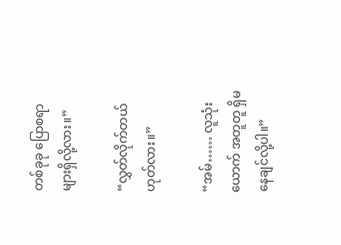တစ်ခုခု ပြောစရာများရှိလို့လား။”

“လွှတ်လိုက်တယ် ဟုတ်လား။”

“အမ်…… လူသုံးယောက် အတူတူ ရှိမနေချင်လို့ပါ။”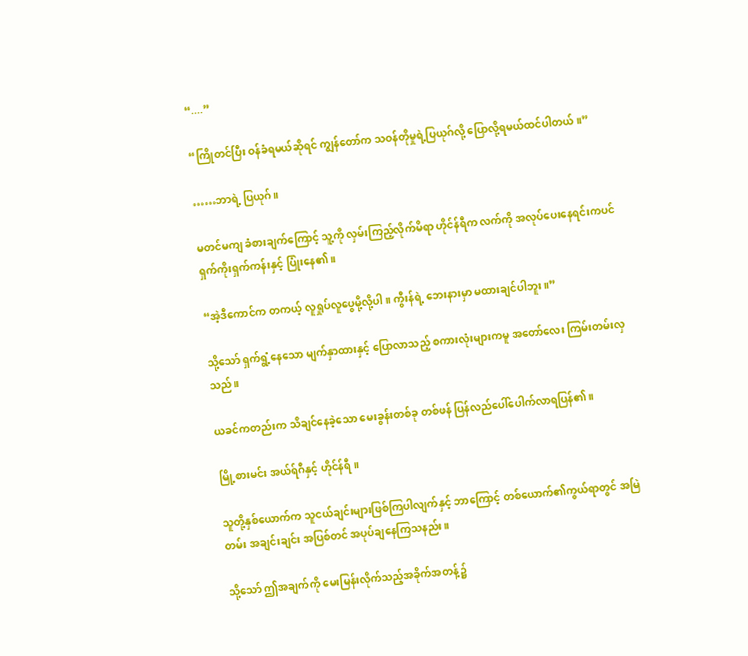“....”

“ကြိုတင်ပြီး ဝန်ခံရမယ်ဆိုရင် ကျွန်တော်က သဝန်တိုမှုရဲ့ပြယုဂ်လို့ ပြောလို့ရမယ်ထင်ပါတယ်။”

……ဘာရဲ့ ပြယုဂ်။

မတင်မကျ ခံစားချက်ကြောင့် သူ့ကို လှမ်းကြည့်လိုက်မိရာ ဟိုင်န်ရီက လက်ကို အလုပ်ပေးနေရင်းကပင် ရှက်ကိုးရှက်ကန်းနှင့် ပြုံးနေ၏။

“အဲ့ဒီကောင်က တကယ့် လူရှုပ်လူပွေမို့လို့ပါ။ ကွီးန်ရဲ့ ဘေးနားမှာ မထားချင်ပါဘူး။”

သို့သော် ရှက်ရွံ့နေသော မျက်နှာထားနှင့် ပြောလာသည့် စကားလုံးများကမူ အတော်လေး ကြမ်းတမ်းလှသည်။

ယခင်ကတည်းက သိချင်နေခဲ့သော မေးခွန်းတစ်ခု တစ်ဖန် ပြန်လည်ပေါ်ပေါက်လာရပြန်၏။

မြို့စားမင်း အယ်ရ်ဂီနှင့် ဟိုင်န်ရီ။

သူတို့နှစ်ယောက်က သူငယ်ချင်းများဖြစ်ကြပါလျက်နှင့် ဘာကြောင့် တစ်ယောက်၏ကွယ်ရာတွင် အမြဲတမ်း အချင်းချင်း အပြစ်တင် အပုပ်ချနေကြသနည်း။

သို့သော် ဤအချက်ကို မေးမြန်းလိုက်သည့်အခိုက်အတန့်၌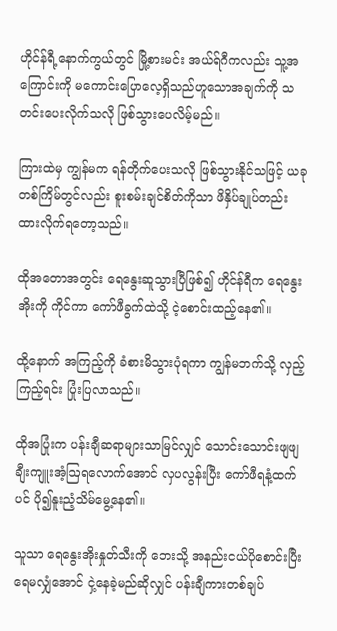ဟိုင်န်ရီ့နောက်ကွယ်တွင် မြို့စားမင်း အယ်ရ်ဂီကလည်း သူ့အကြောင်းကို မကောင်းပြောလေ့ရှိသည်ဟူသောအချက်ကို သတင်းပေးလိုက်သလို ဖြစ်သွားပေလိမ့်မည်။

ကြားထဲမှ ကျွန်မက ရန်တိုက်ပေးသလို ဖြစ်သွားနိုင်သဖြင့် ယခုတစ်ကြိမ်တွင်လည်း စူးစမ်းချင်စိတ်ကိုသာ ဖိနှိပ်ချုပ်တည်းထားလိုက်ရတော့သည်။

ထိုအတောအတွင်း ရေနွေးဆူသွားပြီဖြစ်၍ ဟိုင်န်ရီက ရေနွေးအိုးကို ကိုင်ကာ ကော်ဖီခွက်ထဲသို့ ငဲ့စောင်းထည့်နေ၏။

ထို့နောက် အကြည့်ကို ခံစားမိသွားပုံရကာ ကျွန်မဘက်သို့ လှည့်ကြည့်ရင်း ပြုံးပြလာသည်။

ထိုအပြုံးက ပန်းချီဆရာများသာမြင်လျှင် သောင်းသောင်းဖျဖျ ချီးကျူးအံ့ဩရလောက်အောင် လှပလွန်းပြီး ကော်ဖီရနံ့ထက်ပင် ပို၍နူးညံ့သိမ်မွေ့နေ၏။

သူသာ ရေနွေးအိုးနှုတ်သီးကို ဘေးသို့ အနည်းငယ်ပိုစောင်းပြီး ရေမလျှံအောင် ငှဲ့နေခဲ့မည်ဆိုလျှင် ပန်းချီကားတစ်ချပ်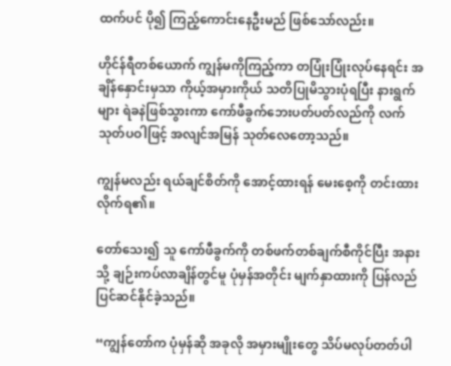ထက်ပင် ပို၍ ကြည့်ကောင်းနေဦးမည် ဖြစ်သော်လည်း။

ဟိုင်န်ရီတစ်ယောက် ကျွန်မကိုကြည့်ကာ တပြုံးပြုံးလုပ်နေရင်း အချိန်နှောင်းမှသာ ကိုယ့်အမှားကိုယ် သတိပြုမိသွားပုံရပြီး နားရွက်များ ရဲခနဲဖြစ်သွားကာ ကော်ဖီခွက်ဘေးပတ်ပတ်လည်ကို လက်သုတ်ပဝါဖြင့် အလျင်အမြန် သုတ်လေတော့သည်။

ကျွန်မလည်း ရယ်ချင်စိတ်ကို အောင့်ထားရန် မေးစေ့ကို တင်းထားလိုက်ရ၏။

တော်သေး၍ သူ ကော်ဖီခွက်ကို တစ်ဖက်တစ်ချက်စီကိုင်ပြီး အနားသို့ ချဉ်းကပ်လာချိန်တွင်မူ ပုံမှန်အတိုင်း မျက်နှာထားကို ပြန်လည်ပြင်ဆင်နိုင်ခဲ့သည်။

“ကျွန်တော်က ပုံမှန်ဆို အခုလို အမှားမျိုးတွေ သိပ်မလုပ်တတ်ပါ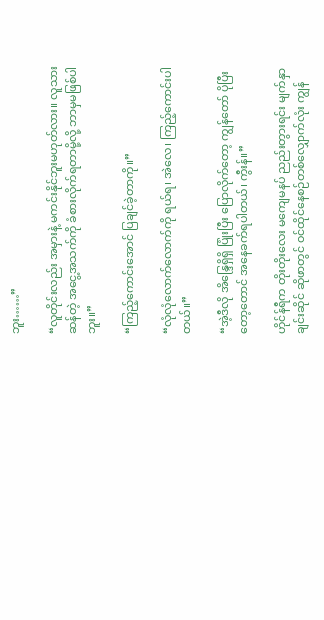ဘူး……”

“လူတိုင်းလည်း အမှားနဲ့ မကင်းနိုင်ဘူးမဟုတ်လား။ လူသားဆန်တဲ့ အငွေ့အသက်ကို ခံစားလိုက်ရတာမို့လို့ ဘာမှမဖြစ်ပါဘူး။”

“ကြည့်ကောင်းအောင် ပြချင်ခဲ့တာကို။”

“လုံလုံလောက်လောက်ကို ရယ်ရ၊ အဲလေ၊ ကြည့်ကောင်းပါတယ်။”

“အဲ့ဒီလို အိန္ဒြေရှိရှိ ပြုံးပြီး ပြောလိုက်တော့ ကျွန်တော် ပိုပြီးတော့တောင် အနေခက်ရပါတယ်၊ ကွီးန်။”

ဟိုင်န်ရီက တိုးတိုးလေး မကျေမနပ် ညည်းတွားရင်း မျက်နှာချင်းဆိုင် ဆိုဖာတွင် ဝင်ထိုင်နေစဉ်တစ်လျှောက်လုံး ကျွန်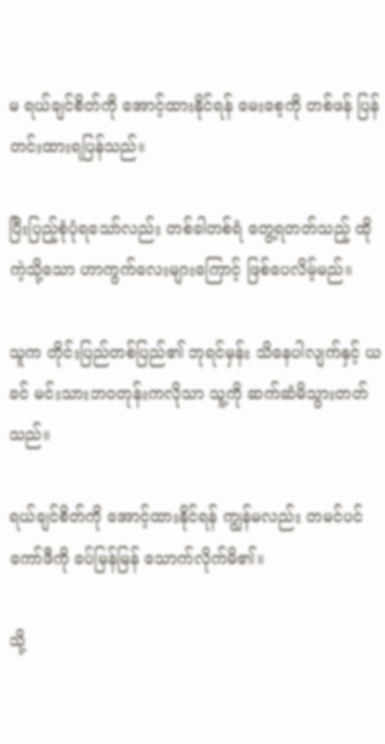မ ရယ်ချင်စိတ်ကို အောင့်ထားနိုင်ရန် မေးစေ့ကို တစ်ဖန် ပြန်တင်းထားရပြန်သည်။

ပြီးပြည့်စုံပုံရသော်လည်း တစ်ခါတစ်ရံ တွေ့ရတတ်သည့် ထိုကဲ့သို့သော ဟာကွက်လေးများကြောင့် ဖြစ်ပေလိမ့်မည်။

သူက တိုင်းပြည်တစ်ပြည်၏ ဘုရင်မှန်း သိနေပါလျက်နှင့် ယခင် မင်းသားဘဝတုန်းကလိုသာ သူ့ကို ဆက်ဆံမိသွားတတ်သည်။

ရယ်ချင်စိတ်ကို အောင့်ထားနိုင်ရန် ကျွန်မလည်း တမင်ပင် ကော်ဖီကို ခပ်မြန်မြန် သောက်လိုက်မိ၏။

သို့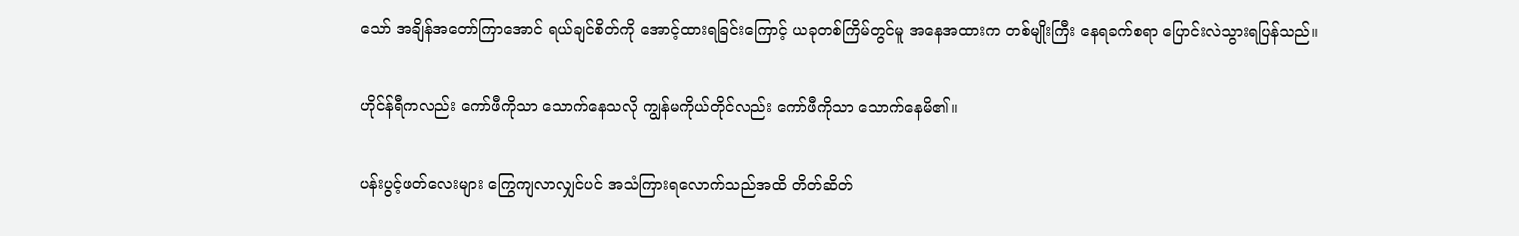သော် အချိန်အတော်ကြာအောင် ရယ်ချင်စိတ်ကို အောင့်ထားရခြင်းကြောင့် ယခုတစ်ကြိမ်တွင်မူ အနေအထားက တစ်မျိုးကြီး နေရခက်စရာ ပြောင်းလဲသွားရပြန်သည်။

ဟိုင်န်ရီကလည်း ကော်ဖီကိုသာ သောက်နေသလို ကျွန်မကိုယ်တိုင်လည်း ကော်ဖီကိုသာ သောက်နေမိ၏။

ပန်းပွင့်ဖတ်လေးများ ကြွေကျလာလျှင်ပင် အသံကြားရလောက်သည်အထိ တိတ်ဆိတ်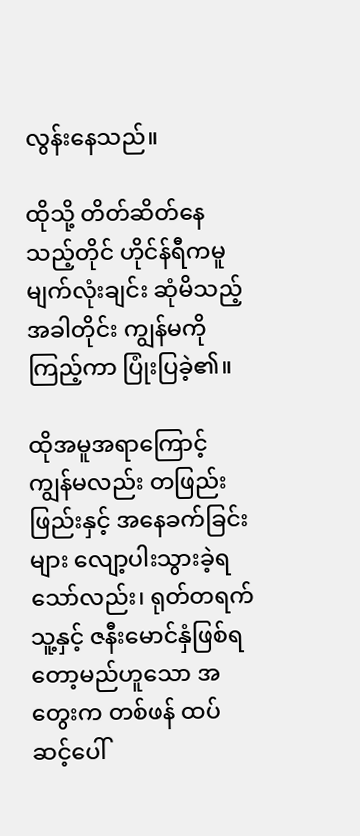လွန်းနေသည်။

ထိုသို့ တိတ်ဆိတ်နေသည့်တိုင် ဟိုင်န်ရီကမူ မျက်လုံးချင်း ဆုံမိသည့်အခါတိုင်း ကျွန်မကိုကြည့်ကာ ပြုံးပြခဲ့၏။

ထိုအမူအရာကြောင့် ကျွန်မလည်း တဖြည်းဖြည်းနှင့် အနေခက်ခြင်းများ လျော့ပါးသွားခဲ့ရသော်လည်း၊ ရုတ်တရက် သူ့နှင့် ဇနီးမောင်နှံဖြစ်ရတော့မည်ဟူသော အတွေးက တစ်ဖန် ထပ်ဆင့်ပေါ်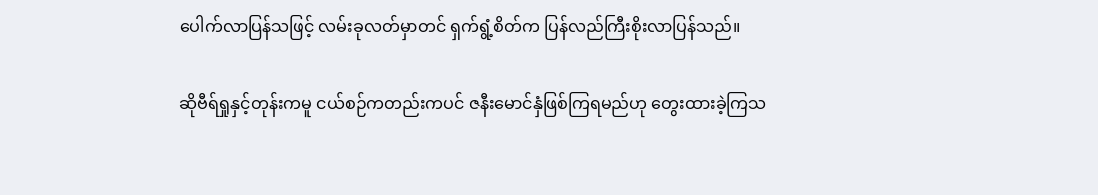ပေါက်လာပြန်သဖြင့် လမ်းခုလတ်မှာတင် ရှက်ရွံ့စိတ်က ပြန်လည်ကြီးစိုးလာပြန်သည်။

ဆိုဗီရ်ရှုနှင့်တုန်းကမူ ငယ်စဉ်ကတည်းကပင် ဇနီးမောင်နှံဖြစ်ကြရမည်ဟု တွေးထားခဲ့ကြသ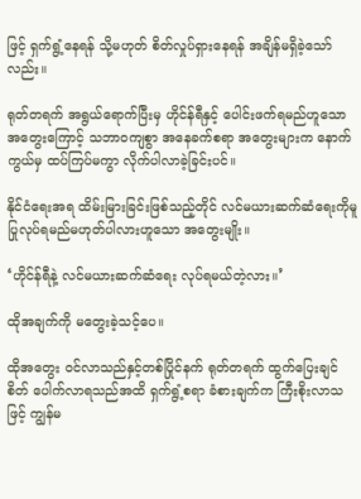ဖြင့် ရှက်ရွံ့နေရန် သို့မဟုတ် စိတ်လှုပ်ရှားနေရန် အချိန်မရှိခဲ့သော်လည်း။

ရုတ်တရက် အရွယ်ရောက်ပြီးမှ ဟိုင်န်ရီနှင့် ပေါင်းဖက်ရမည်ဟူသော အတွေးကြောင့် သဘာဝကျစွာ အနေခက်စရာ အတွေးများက နောက်ကွယ်မှ ထပ်ကြပ်မကွာ လိုက်ပါလာခဲ့ခြင်းပင်။

နိုင်ငံရေးအရ ထိမ်းမြားခြင်းဖြစ်သည့်တိုင် လင်မယားဆက်ဆံရေးကိုမူ ပြုလုပ်ရမည်မဟုတ်ပါလားဟူသော အတွေးမျိုး။

‘ဟိုင်န်ရီနဲ့ လင်မယားဆက်ဆံရေး လုပ်ရမယ်တဲ့လား။’

ထိုအချက်ကို မတွေးခဲ့သင့်ပေ။

ထိုအတွေး ဝင်လာသည်နှင့်တစ်ပြိုင်နက် ရုတ်တရက် ထွက်ပြေးချင်စိတ် ပေါက်လာရသည်အထိ ရှက်ရွံ့စရာ ခံစားချက်က ကြီးစိုးလာသဖြင့် ကျွန်မ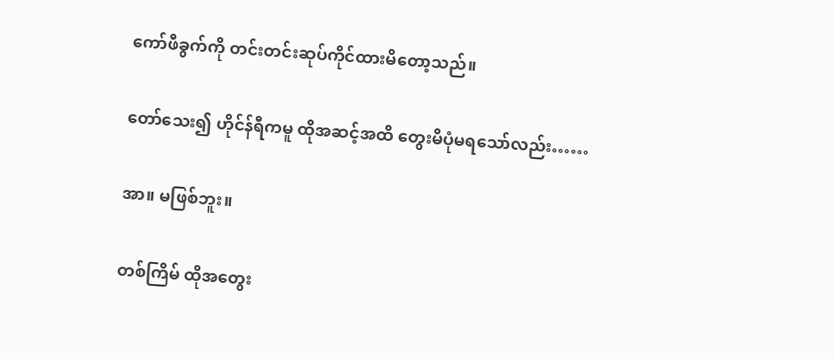ကော်ဖီခွက်ကို တင်းတင်းဆုပ်ကိုင်ထားမိတော့သည်။

တော်သေး၍ ဟိုင်န်ရီကမူ ထိုအဆင့်အထိ တွေးမိပုံမရသော်လည်း……

အာ။ မဖြစ်ဘူး။

တစ်ကြိမ် ထိုအတွေး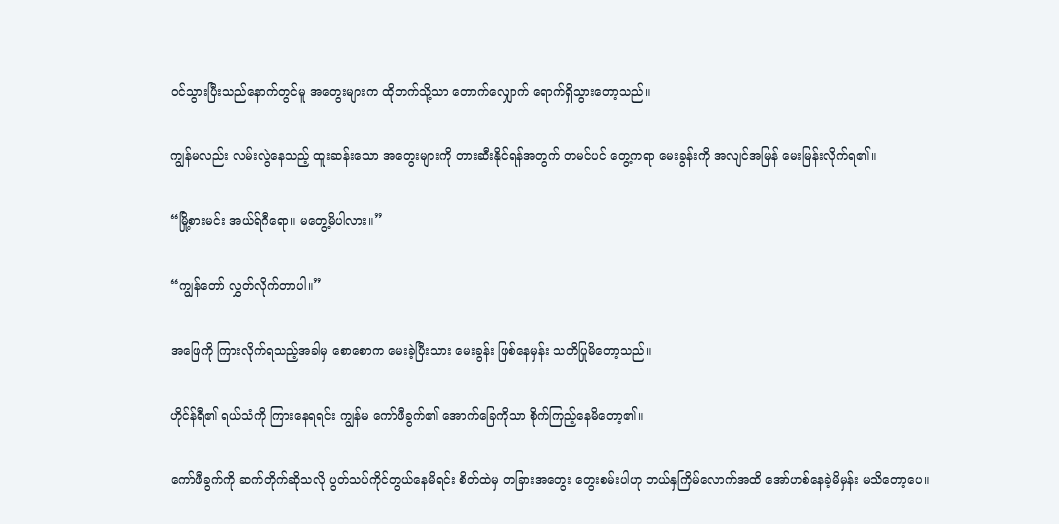ဝင်သွားပြီးသည်နောက်တွင်မူ အတွေးများက ထိုဘက်သို့သာ တောက်လျှောက် ရောက်ရှိသွားတော့သည်။

ကျွန်မလည်း လမ်းလွဲနေသည့် ထူးဆန်းသော အတွေးများကို တားဆီးနိုင်ရန်အတွက် တမင်ပင် တွေ့ကရာ မေးခွန်းကို အလျင်အမြန် မေးမြန်းလိုက်ရ၏။

“မြို့စားမင်း အယ်ရ်ဂီရော။ မတွေ့မိပါလား။”

“ကျွန်တော် လွှတ်လိုက်တာပါ။”

အဖြေကို ကြားလိုက်ရသည့်အခါမှ စောစောက မေးခဲ့ပြီးသား မေးခွန်း ဖြစ်နေမှန်း သတိပြုမိတော့သည်။

ဟိုင်န်ရီ၏ ရယ်သံကို ကြားနေရရင်း ကျွန်မ ကော်ဖီခွက်၏ အောက်ခြေကိုသာ စိုက်ကြည့်နေမိတော့၏။

ကော်ဖီခွက်ကို ဆက်တိုက်ဆိုသလို ပွတ်သပ်ကိုင်တွယ်နေမိရင်း စိတ်ထဲမှ တခြားအတွေး တွေးစမ်းပါဟု ဘယ်နှကြိမ်လောက်အထိ အော်ဟစ်နေခဲ့မိမှန်း မသိတော့ပေ။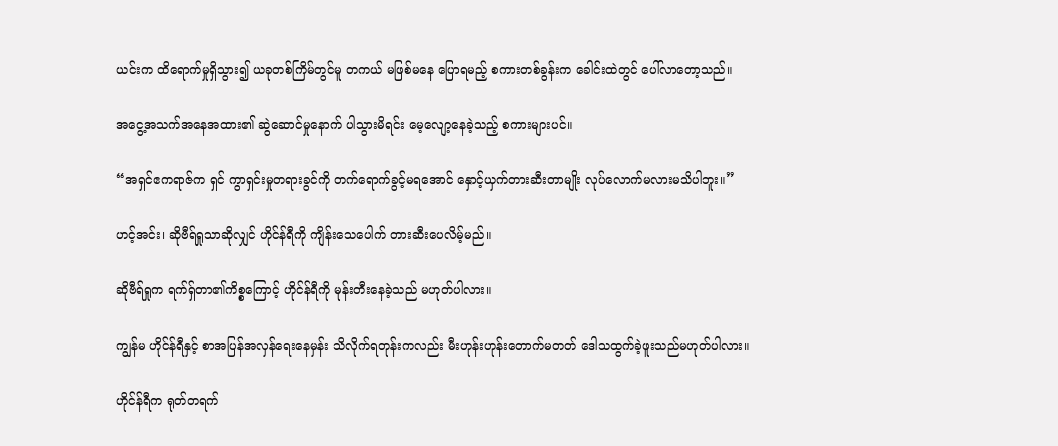ယင်းက ထိရောက်မှုရှိသွား၍ ယခုတစ်ကြိမ်တွင်မူ တကယ် မဖြစ်မနေ ပြောရမည့် စကားတစ်ခွန်းက ခေါင်းထဲတွင် ပေါ်လာတော့သည်။

အငွေ့အသက်အနေအထား၏ ဆွဲဆောင်မှုနောက် ပါသွားမိရင်း မေ့လျော့နေခဲ့သည့် စကားများပင်။

“အရှင်ဧကရာဇ်က ရှင် ကွာရှင်းမှုတရားခွင်ကို တက်ရောက်ခွင့်မရအောင် နှောင့်ယှက်တားဆီးတာမျိုး လုပ်လောက်မလားမသိပါဘူး။”

ဟင့်အင်း၊ ဆိုဗီရ်ရှုသာဆိုလျှင် ဟိုင်န်ရီကို ကျိန်းသေပေါက် တားဆီးပေလိမ့်မည်။

ဆိုဗီရ်ရှုက ရက်ရှ်တာ၏ကိစ္စကြောင့် ဟိုင်န်ရီကို မုန်းတီးနေခဲ့သည် မဟုတ်ပါလား။

ကျွန်မ ဟိုင်န်ရီနှင့် စာအပြန်အလှန်ရေးနေမှန်း သိလိုက်ရတုန်းကလည်း မီးဟုန်းဟုန်းတောက်မတတ် ဒေါသထွက်ခဲ့ဖူးသည်မဟုတ်ပါလား။

ဟိုင်န်ရီက ရုတ်တရက်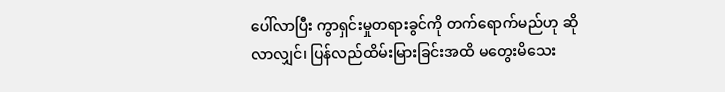ပေါ်လာပြီး ကွာရှင်းမှုတရားခွင်ကို တက်ရောက်မည်ဟု ဆိုလာလျှင်၊ ပြန်လည်ထိမ်းမြားခြင်းအထိ မတွေးမိသေး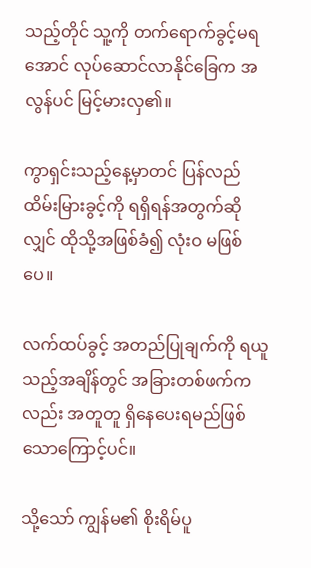သည့်တိုင် သူ့ကို တက်ရောက်ခွင့်မရအောင် လုပ်ဆောင်လာနိုင်ခြေက အလွန်ပင် မြင့်မားလှ၏။

ကွာရှင်းသည့်နေ့မှာတင် ပြန်လည်ထိမ်းမြားခွင့်ကို ရရှိရန်အတွက်ဆိုလျှင် ထိုသို့အဖြစ်ခံ၍ လုံးဝ မဖြစ်ပေ။

လက်ထပ်ခွင့် အတည်ပြုချက်ကို ရယူသည့်အချိန်တွင် အခြားတစ်ဖက်ကလည်း အတူတူ ရှိနေပေးရမည်ဖြစ်သောကြောင့်ပင်။

သို့သော် ကျွန်မ၏ စိုးရိမ်ပူ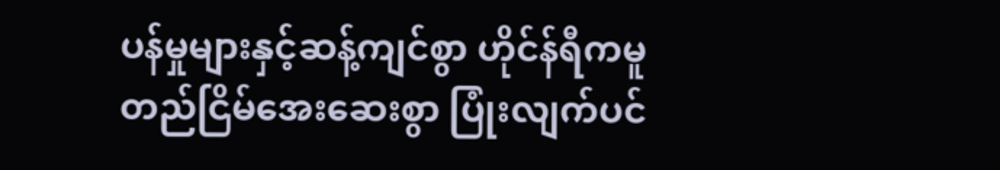ပန်မှုများနှင့်ဆန့်ကျင်စွာ ဟိုင်န်ရီကမူ တည်ငြိမ်အေးဆေးစွာ ပြုံးလျက်ပင်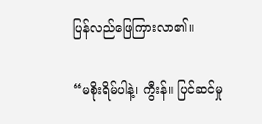ပြန်လည်ဖြေကြားလာ၏။

“မစိုးရိမ်ပါနဲ့၊ ကွီးန်။ ပြင်ဆင်မှု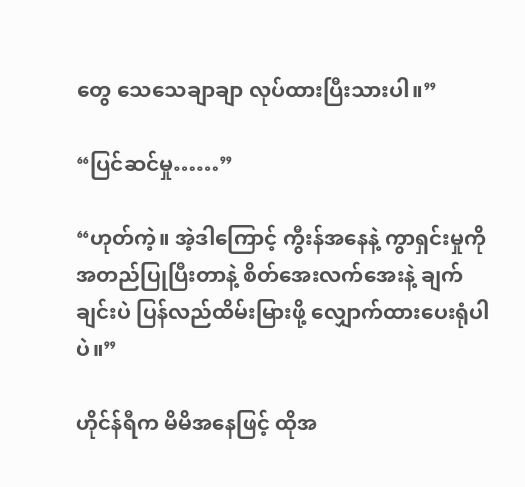တွေ သေသေချာချာ လုပ်ထားပြီးသားပါ။”

“ပြင်ဆင်မှု……”

“ဟုတ်ကဲ့။ အဲ့ဒါကြောင့် ကွီးန်အနေနဲ့ ကွာရှင်းမှုကို အတည်ပြုပြီးတာနဲ့ စိတ်အေးလက်အေးနဲ့ ချက်ချင်းပဲ ပြန်လည်ထိမ်းမြားဖို့ လျှောက်ထားပေးရုံပါပဲ။”

ဟိုင်န်ရီက မိမိအနေဖြင့် ထိုအ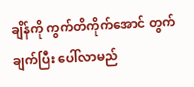ချိန်ကို ကွက်တိကိုက်အောင် တွက်ချက်ပြီး ပေါ်လာမည်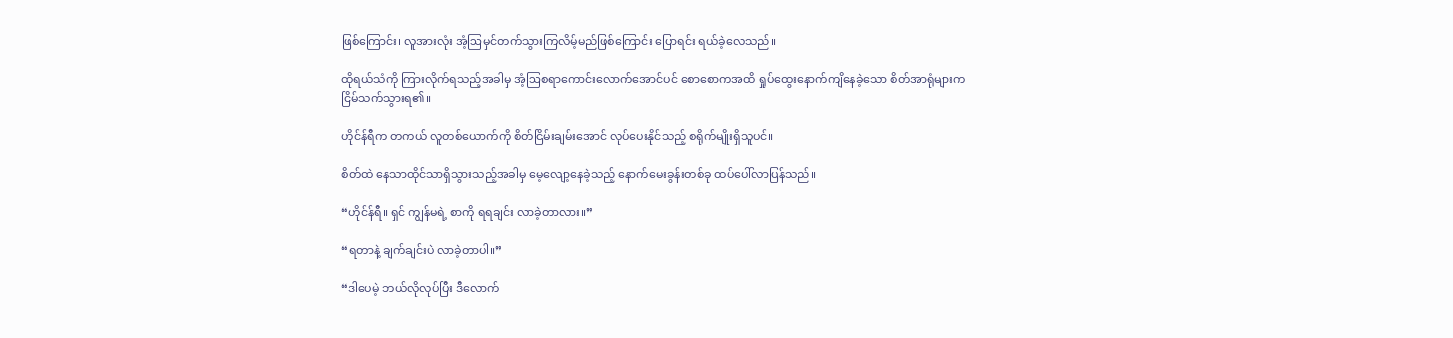ဖြစ်ကြောင်း၊ လူအားလုံး အံ့ဩမှင်တက်သွားကြလိမ့်မည်ဖြစ်ကြောင်း ပြောရင်း ရယ်ခဲ့လေသည်။

ထိုရယ်သံကို ကြားလိုက်ရသည့်အခါမှ အံ့ဩစရာကောင်းလောက်အောင်ပင် စောစောကအထိ ရှုပ်ထွေးနောက်ကျိနေခဲ့သော စိတ်အာရုံများက ငြိမ်သက်သွားရ၏။

ဟိုင်န်ရီက တကယ် လူတစ်ယောက်ကို စိတ်ငြိမ်းချမ်းအောင် လုပ်ပေးနိုင်သည့် စရိုက်မျိုးရှိသူပင်။

စိတ်ထဲ နေသာထိုင်သာရှိသွားသည့်အခါမှ မေ့လျော့နေခဲ့သည့် နောက်မေးခွန်းတစ်ခု ထပ်ပေါ်လာပြန်သည်။

“ဟိုင်န်ရီ။ ရှင် ကျွန်မရဲ့ စာကို ရရချင်း လာခဲ့တာလား။”

“ရတာနဲ့ ချက်ချင်းပဲ လာခဲ့တာပါ။”

“ဒါပေမဲ့ ဘယ်လိုလုပ်ပြီး ဒီလောက်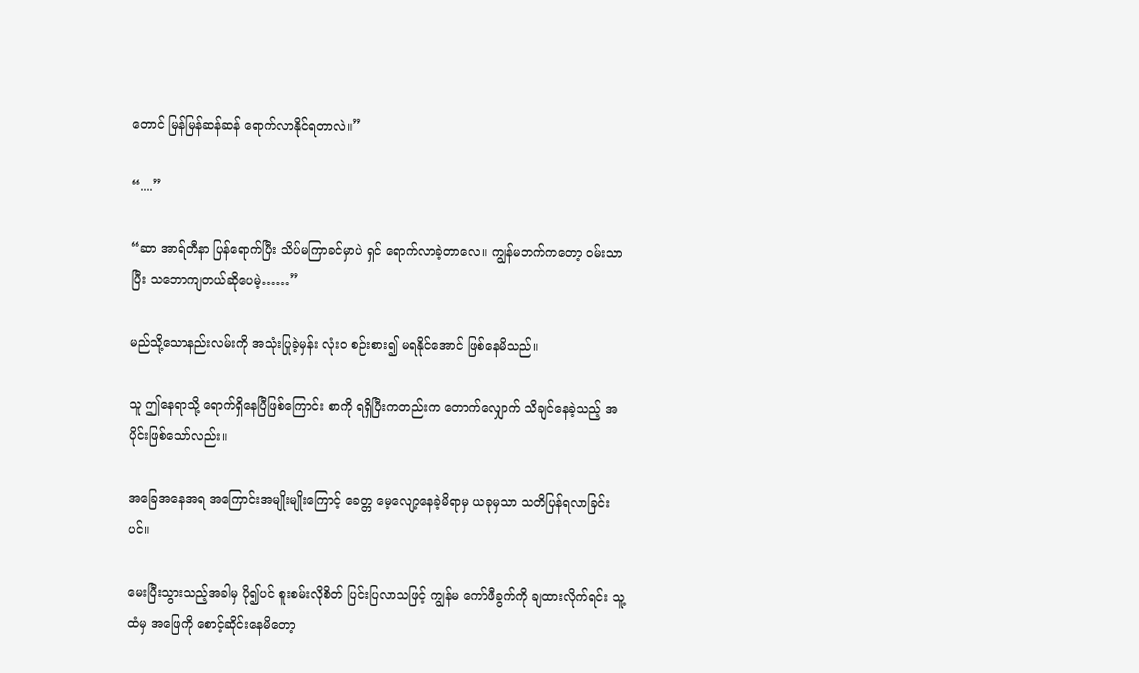တောင် မြန်မြန်ဆန်ဆန် ရောက်လာနိုင်ရတာလဲ။”

“....”

“ဆာ အာရ်တီနာ ပြန်ရောက်ပြီး သိပ်မကြာခင်မှာပဲ ရှင် ရောက်လာခဲ့တာလေ။ ကျွန်မဘက်ကတော့ ဝမ်းသာပြီး သဘောကျတယ်ဆိုပေမဲ့……”

မည်သို့သောနည်းလမ်းကို အသုံးပြုခဲ့မှန်း လုံးဝ စဉ်းစား၍ မရနိုင်အောင် ဖြစ်နေမိသည်။

သူ ဤနေရာသို့ ရောက်ရှိနေပြီဖြစ်ကြောင်း စာကို ရရှိပြီးကတည်းက တောက်လျှောက် သိချင်နေခဲ့သည့် အပိုင်းဖြစ်သော်လည်း။

အခြေအနေအရ အကြောင်းအမျိုးမျိုးကြောင့် ခေတ္တ မေ့လျော့နေခဲ့မိရာမှ ယခုမှသာ သတိပြန်ရလာခြင်းပင်။

မေးပြီးသွားသည့်အခါမှ ပို၍ပင် စူးစမ်းလိုစိတ် ပြင်းပြလာသဖြင့် ကျွန်မ ကော်ဖီခွက်ကို ချထားလိုက်ရင်း သူ့ထံမှ အဖြေကို စောင့်ဆိုင်းနေမိတော့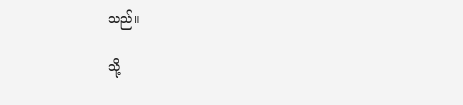သည်။

သို့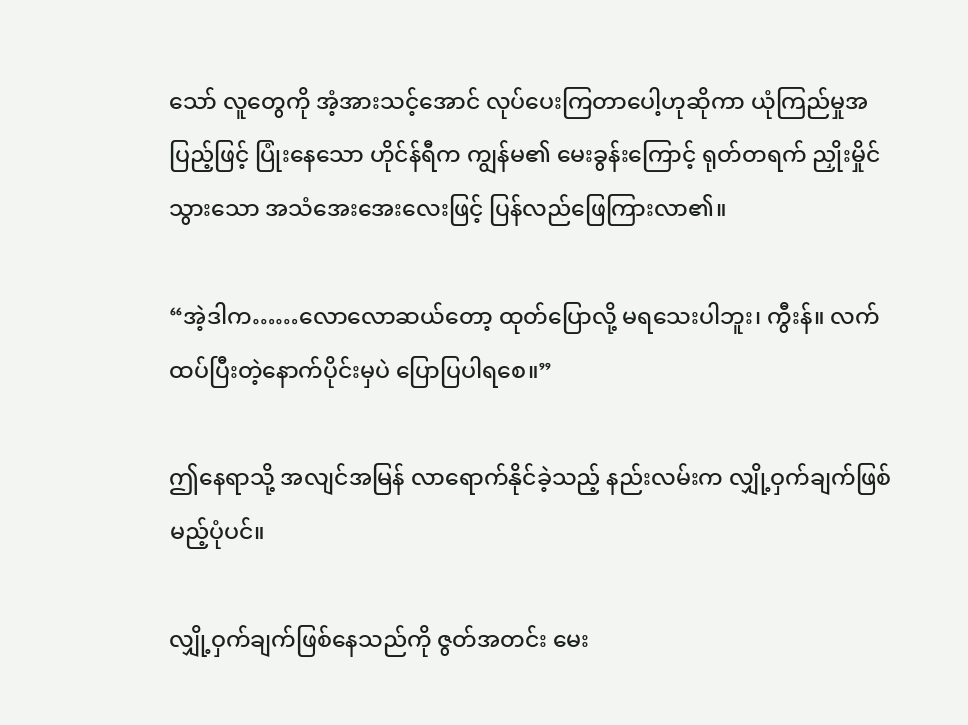သော် လူတွေကို အံ့အားသင့်အောင် လုပ်ပေးကြတာပေါ့ဟုဆိုကာ ယုံကြည်မှုအပြည့်ဖြင့် ပြုံးနေသော ဟိုင်န်ရီက ကျွန်မ၏ မေးခွန်းကြောင့် ရုတ်တရက် ညှိုးမှိုင်သွားသော အသံအေးအေးလေးဖြင့် ပြန်လည်ဖြေကြားလာ၏။

“အဲ့ဒါက……လောလောဆယ်တော့ ထုတ်ပြောလို့ မရသေးပါဘူး၊ ကွီးန်။ လက်ထပ်ပြီးတဲ့နောက်ပိုင်းမှပဲ ပြောပြပါရစေ။”

ဤနေရာသို့ အလျင်အမြန် လာရောက်နိုင်ခဲ့သည့် နည်းလမ်းက လျှို့ဝှက်ချက်ဖြစ်မည့်ပုံပင်။

လျှို့ဝှက်ချက်ဖြစ်နေသည်ကို ဇွတ်အတင်း မေး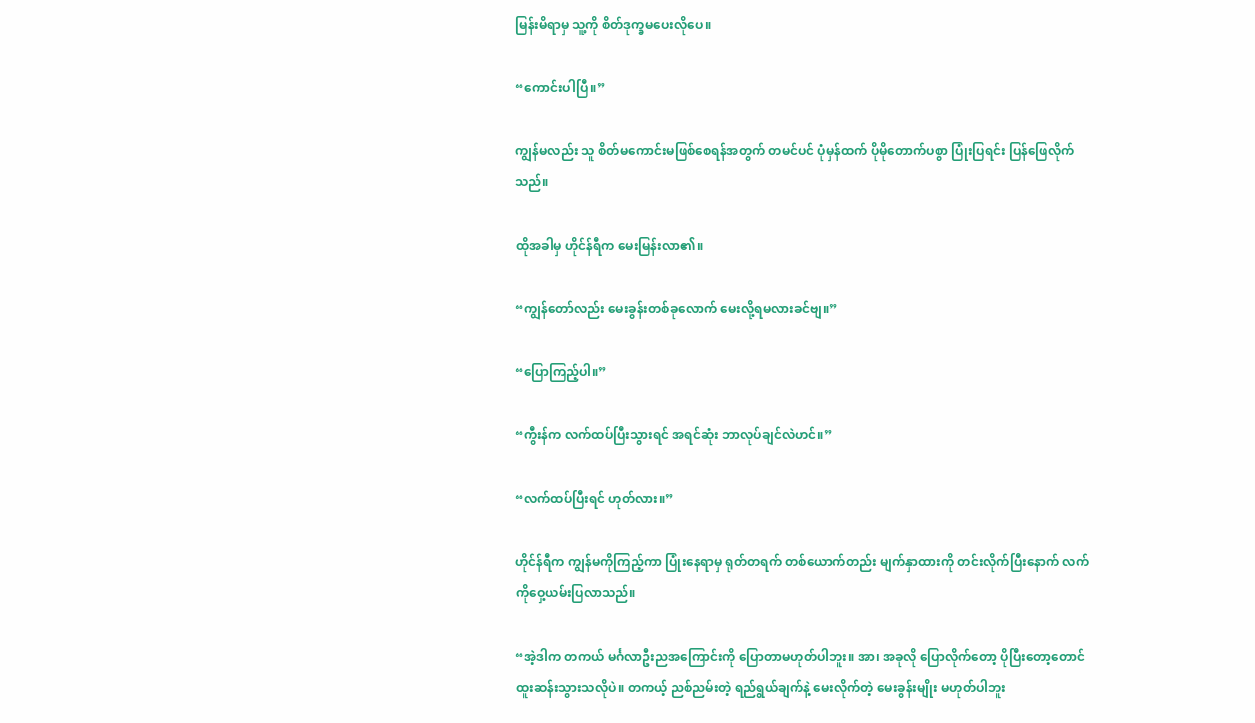မြန်းမိရာမှ သူ့ကို စိတ်ဒုက္ခမပေးလိုပေ။

“ကောင်းပါပြီ။”

ကျွန်မလည်း သူ စိတ်မကောင်းမဖြစ်စေရန်အတွက် တမင်ပင် ပုံမှန်ထက် ပိုမိုတောက်ပစွာ ပြုံးပြရင်း ပြန်ဖြေလိုက်သည်။

ထိုအခါမှ ဟိုင်န်ရီက မေးမြန်းလာ၏။

“ကျွန်တော်လည်း မေးခွန်းတစ်ခုလောက် မေးလို့ရမလားခင်ဗျ။”

“ပြောကြည့်ပါ။”

“ကွီးန်က လက်ထပ်ပြီးသွားရင် အရင်ဆုံး ဘာလုပ်ချင်လဲဟင်။”

“လက်ထပ်ပြီးရင် ဟုတ်လား။”

ဟိုင်န်ရီက ကျွန်မကိုကြည့်ကာ ပြုံးနေရာမှ ရုတ်တရက် တစ်ယောက်တည်း မျက်နှာထားကို တင်းလိုက်ပြီးနောက် လက်ကိုဝှေ့ယမ်းပြလာသည်။

“အဲ့ဒါက တကယ် မင်္ဂလာဦးညအကြောင်းကို ပြောတာမဟုတ်ပါဘူး။ အာ၊ အခုလို ပြောလိုက်တော့ ပိုပြီးတော့တောင် ထူးဆန်းသွားသလိုပဲ။ တကယ့် ညစ်ညမ်းတဲ့ ရည်ရွယ်ချက်နဲ့ မေးလိုက်တဲ့ မေးခွန်းမျိုး မဟုတ်ပါဘူး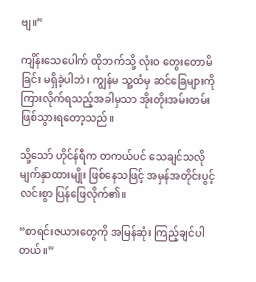ဗျ။”

ကျိန်းသေပေါက် ထိုဘက်သို့ လုံးဝ တွေးတောမိခြင်း မရှိခဲ့ပါဘဲ၊ ကျွန်မ သူ့ထံမှ ဆင်ခြေများကို ကြားလိုက်ရသည့်အခါမှသာ အိုးတိုးအမ်းတမ်းဖြစ်သွားရတော့သည်။

သို့သော် ဟိုင်န်ရီက တကယ်ပင် သေချင်သလို မျက်နှာထားမျိုး ဖြစ်နေသဖြင့် အမှန်အတိုင်းပွင့်လင်းစွာ ပြန်ဖြေလိုက်၏။

“စာရင်းဇယားတွေကို အမြန်ဆုံး ကြည့်ချင်ပါတယ်။”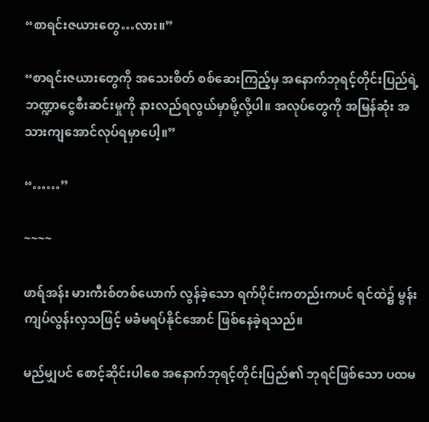“စာရင်းဇယားတွေ…လား။”

“စာရင်းဇယားတွေကို အသေးစိတ် စစ်ဆေးကြည့်မှ အနောက်ဘုရင့်တိုင်းပြည်ရဲ့ ဘဏ္ဍာငွေစီးဆင်းမှုကို နားလည်ရလွယ်မှာမို့လို့ပါ။ အလုပ်တွေကို အမြန်ဆုံး အသားကျအောင်လုပ်ရမှာပေါ့။”

“……”

~~~~

ဖာရ်အန်း မားကီးစ်တစ်ယောက် လွန်ခဲ့သော ရက်ပိုင်းကတည်းကပင် ရင်ထဲ၌ မွန်းကျပ်လွန်းလှသဖြင့် မခံမရပ်နိုင်အောင် ဖြစ်နေခဲ့ရသည်။

မည်မျှပင် စောင့်ဆိုင်းပါစေ အနောက်ဘုရင့်တိုင်းပြည်၏ ဘုရင်ဖြစ်သော ပထမ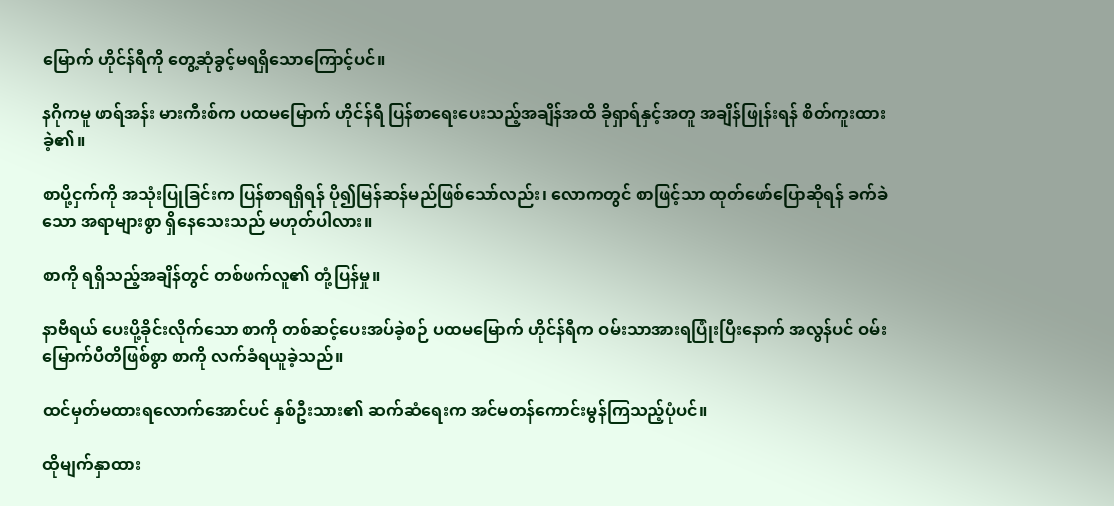မြောက် ဟိုင်န်ရီကို တွေ့ဆုံခွင့်မရရှိသောကြောင့်ပင်။

နဂိုကမူ ဖာရ်အန်း မားကီးစ်က ပထမမြောက် ဟိုင်န်ရီ ပြန်စာရေးပေးသည့်အချိန်အထိ ခိုရှာရ်နှင့်အတူ အချိန်ဖြုန်းရန် စိတ်ကူးထားခဲ့၏။

စာပို့ငှက်ကို အသုံးပြုခြင်းက ပြန်စာရရှိရန် ပို၍မြန်ဆန်မည်ဖြစ်သော်လည်း၊ လောကတွင် စာဖြင့်သာ ထုတ်ဖော်ပြောဆိုရန် ခက်ခဲသော အရာများစွာ ရှိနေသေးသည် မဟုတ်ပါလား။

စာကို ရရှိသည့်အချိန်တွင် တစ်ဖက်လူ၏ တုံ့ပြန်မှု။

နာဗီရယ် ပေးပို့ခိုင်းလိုက်သော စာကို တစ်ဆင့်ပေးအပ်ခဲ့စဉ် ပထမမြောက် ဟိုင်န်ရီက ဝမ်းသာအားရပြုံးပြီးနောက် အလွန်ပင် ဝမ်းမြောက်ပီတိဖြစ်စွာ စာကို လက်ခံရယူခဲ့သည်။

ထင်မှတ်မထားရလောက်အောင်ပင် နှစ်ဦးသား၏ ဆက်ဆံရေးက အင်မတန်ကောင်းမွန်ကြသည့်ပုံပင်။

ထိုမျက်နှာထား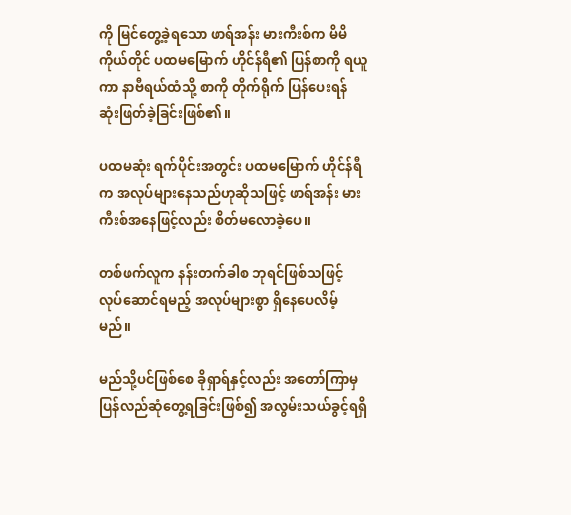ကို မြင်တွေ့ခဲ့ရသော ဖာရ်အန်း မားကီးစ်က မိမိကိုယ်တိုင် ပထမမြောက် ဟိုင်န်ရီ၏ ပြန်စာကို ရယူကာ နာဗီရယ်ထံသို့ စာကို တိုက်ရိုက် ပြန်ပေးရန် ဆုံးဖြတ်ခဲ့ခြင်းဖြစ်၏။

ပထမဆုံး ရက်ပိုင်းအတွင်း ပထမမြောက် ဟိုင်န်ရီက အလုပ်များနေသည်ဟုဆိုသဖြင့် ဖာရ်အန်း မားကီးစ်အနေဖြင့်လည်း စိတ်မလောခဲ့ပေ။

တစ်ဖက်လူက နန်းတက်ခါစ ဘုရင်ဖြစ်သဖြင့် လုပ်ဆောင်ရမည့် အလုပ်များစွာ ရှိနေပေလိမ့်မည်။

မည်သို့ပင်ဖြစ်စေ ခိုရှာရ်နှင့်လည်း အတော်ကြာမှ ပြန်လည်ဆုံတွေ့ရခြင်းဖြစ်၍ အလွမ်းသယ်ခွင့်ရရှိ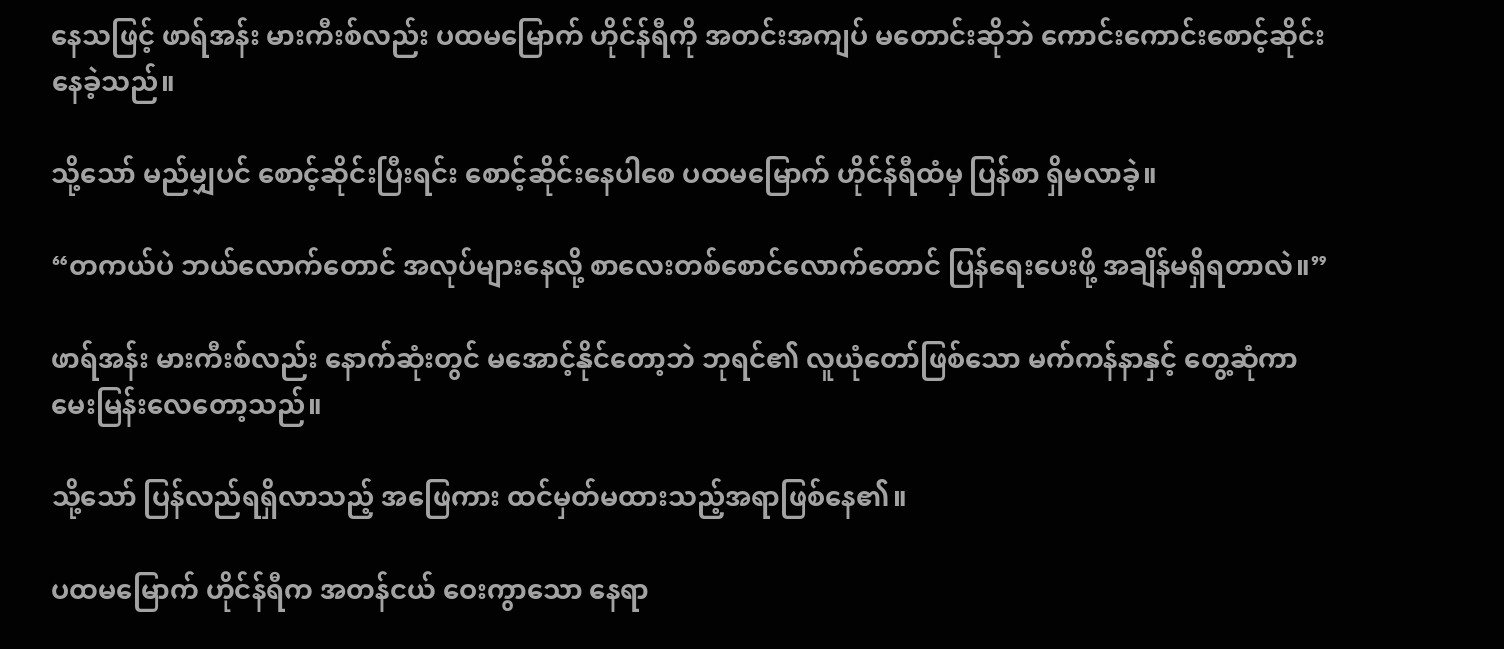နေသဖြင့် ဖာရ်အန်း မားကီးစ်လည်း ပထမမြောက် ဟိုင်န်ရီကို အတင်းအကျပ် မတောင်းဆိုဘဲ ကောင်းကောင်းစောင့်ဆိုင်းနေခဲ့သည်။

သို့သော် မည်မျှပင် စောင့်ဆိုင်းပြီးရင်း စောင့်ဆိုင်းနေပါစေ ပထမမြောက် ဟိုင်န်ရီထံမှ ပြန်စာ ရှိမလာခဲ့။

“တကယ်ပဲ ဘယ်လောက်တောင် အလုပ်များနေလို့ စာလေးတစ်စောင်လောက်တောင် ပြန်ရေးပေးဖို့ အချိန်မရှိရတာလဲ။”

ဖာရ်အန်း မားကီးစ်လည်း နောက်ဆုံးတွင် မအောင့်နိုင်တော့ဘဲ ဘုရင်၏ လူယုံတော်ဖြစ်သော မက်ကန်နာနှင့် တွေ့ဆုံကာ မေးမြန်းလေတော့သည်။

သို့သော် ပြန်လည်ရရှိလာသည့် အဖြေကား ထင်မှတ်မထားသည့်အရာဖြစ်နေ၏။

ပထမမြောက် ဟိုင်န်ရီက အတန်ငယ် ဝေးကွာသော နေရာ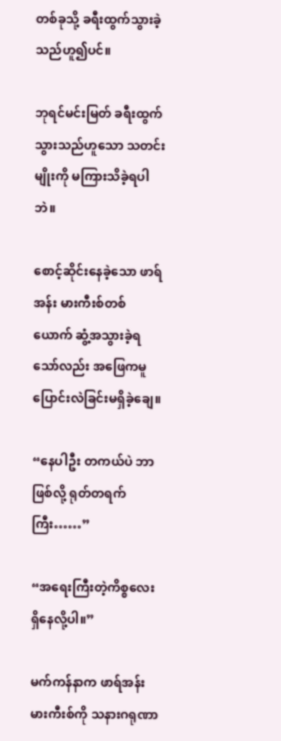တစ်ခုသို့ ခရီးထွက်သွားခဲ့သည်ဟူ၍ပင်။

ဘုရင်မင်းမြတ် ခရီးထွက်သွားသည်ဟူသော သတင်းမျိုးကို မကြားသိခဲ့ရပါဘဲ။

စောင့်ဆိုင်းနေခဲ့သော ဖာရ်အန်း မားကီးစ်တစ်ယောက် ဆွံ့အသွားခဲ့ရသော်လည်း အဖြေကမူ ပြောင်းလဲခြင်းမရှိခဲ့ချေ။

“နေပါဦး တကယ်ပဲ ဘာဖြစ်လို့ ရုတ်တရက်ကြီး……”

“အရေးကြီးတဲ့ကိစ္စလေး ရှိနေလို့ပါ။”

မက်ကန်နာက ဖာရ်အန်း မားကီးစ်ကို သနားဂရုဏာ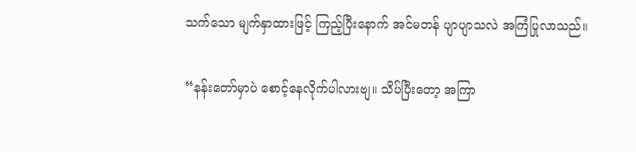သက်သော မျက်နှာထားဖြင့် ကြည့်ပြီးနောက် အင်မတန် ပျာပျာသလဲ အကြံပြုလာသည်။

“နန်းတော်မှာပဲ စောင့်နေလိုက်ပါလားဗျ။ သိပ်ပြီးတော့ အကြာ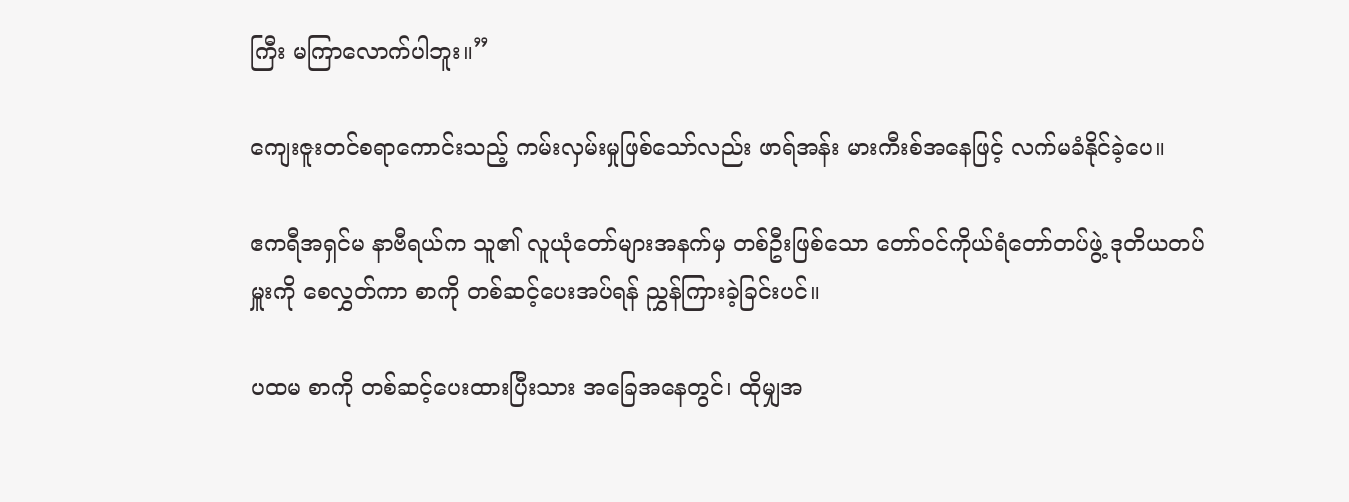ကြီး မကြာလောက်ပါဘူး။”

ကျေးဇူးတင်စရာကောင်းသည့် ကမ်းလှမ်းမှုဖြစ်သော်လည်း ဖာရ်အန်း မားကီးစ်အနေဖြင့် လက်မခံနိုင်ခဲ့ပေ။

ဧကရီအရှင်မ နာဗီရယ်က သူ၏ လူယုံတော်များအနက်မှ တစ်ဦးဖြစ်သော တော်ဝင်ကိုယ်ရံတော်တပ်ဖွဲ့ ဒုတိယတပ်မှူးကို စေလွှတ်ကာ စာကို တစ်ဆင့်ပေးအပ်ရန် ညွှန်ကြားခဲ့ခြင်းပင်။

ပထမ စာကို တစ်ဆင့်ပေးထားပြီးသား အခြေအနေတွင်၊ ထိုမျှအ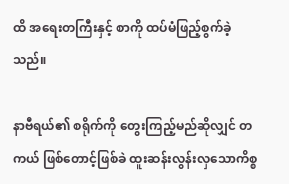ထိ အရေးတကြီးနှင့် စာကို ထပ်မံဖြည့်စွက်ခဲ့သည်။

နာဗီရယ်၏ စရိုက်ကို တွေးကြည့်မည်ဆိုလျှင် တကယ် ဖြစ်တောင့်ဖြစ်ခဲ ထူးဆန်းလွန်းလှသောကိစ္စ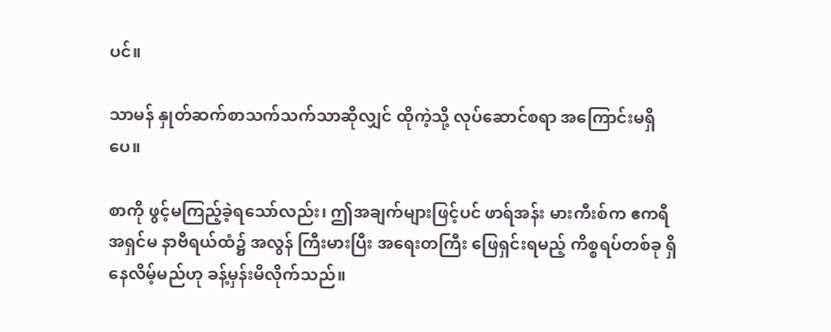ပင်။

သာမန် နှုတ်ဆက်စာသက်သက်သာဆိုလျှင် ထိုကဲ့သို့ လုပ်ဆောင်စရာ အကြောင်းမရှိပေ။

စာကို ဖွင့်မကြည့်ခဲ့ရသော်လည်း၊ ဤအချက်များဖြင့်ပင် ဖာရ်အန်း မားကီးစ်က ဧကရီအရှင်မ နာဗီရယ်ထံ၌ အလွန် ကြီးမားပြီး အရေးတကြီး ဖြေရှင်းရမည့် ကိစ္စရပ်တစ်ခု ရှိနေလိမ့်မည်ဟု ခန့်မှန်းမိလိုက်သည်။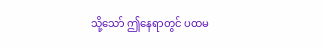သို့သော် ဤနေရာတွင် ပထမ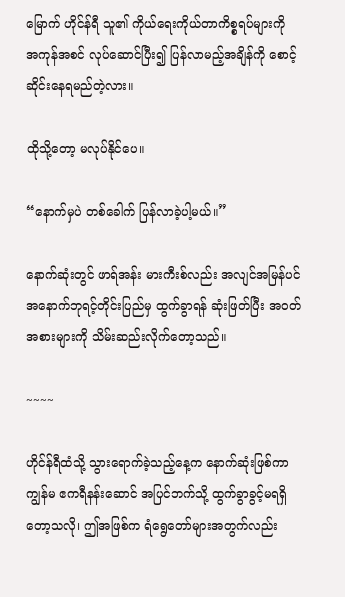မြောက် ဟိုင်န်ရီ သူ၏ ကိုယ်ရေးကိုယ်တာကိစ္စရပ်များကို အကုန်အစင် လုပ်ဆောင်ပြီး၍ ပြန်လာမည့်အချိန်ကို စောင့်ဆိုင်းနေရမည်တဲ့လား။

ထိုသို့တော့ မလုပ်နိုင်ပေ။

“နောက်မှပဲ တစ်ခေါက် ပြန်လာခဲ့ပါ့မယ်။”

နောက်ဆုံးတွင် ဖာရ်အန်း မားကီးစ်လည်း အလျင်အမြန်ပင် အနောက်ဘုရင့်တိုင်းပြည်မှ ထွက်ခွာရန် ဆုံးဖြတ်ပြီး အဝတ်အစားများကို သိမ်းဆည်းလိုက်တော့သည်။

~~~~

ဟိုင်န်ရီထံသို့ သွားရောက်ခဲ့သည့်နေ့က နောက်ဆုံးဖြစ်ကာ ကျွန်မ ဧကရီနန်းဆောင် အပြင်ဘက်သို့ ထွက်ခွာခွင့်မရရှိတော့သလို၊ ဤအဖြစ်က ရံရွေတော်များအတွက်လည်း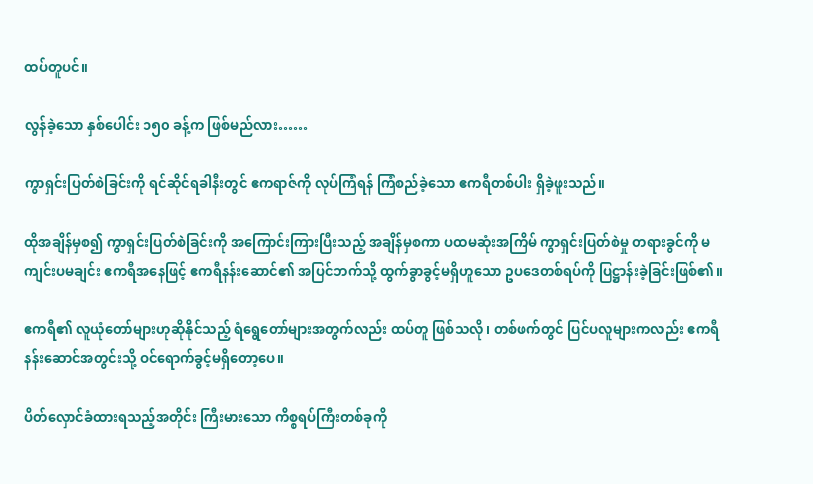ထပ်တူပင်။

လွန်ခဲ့သော နှစ်ပေါင်း ၁၅၀ ခန့်က ဖြစ်မည်လား……

ကွာရှင်းပြတ်စဲခြင်းကို ရင်ဆိုင်ရခါနီးတွင် ဧကရာဇ်ကို လုပ်ကြံရန် ကြံစည်ခဲ့သော ဧကရီတစ်ပါး ရှိခဲ့ဖူးသည်။

ထိုအချိန်မှစ၍ ကွာရှင်းပြတ်စဲခြင်းကို အကြောင်းကြားပြီးသည့် အချိန်မှစကာ ပထမဆုံးအကြိမ် ကွာရှင်းပြတ်စဲမှု တရားခွင်ကို မကျင်းပမချင်း ဧကရီအနေဖြင့် ဧကရီနန်းဆောင်၏ အပြင်ဘက်သို့ ထွက်ခွာခွင့်မရှိဟူသော ဥပဒေတစ်ရပ်ကို ပြဋ္ဌာန်းခဲ့ခြင်းဖြစ်၏။

ဧကရီ၏ လူယုံတော်များဟုဆိုနိုင်သည့် ရံရွေတော်များအတွက်လည်း ထပ်တူ ဖြစ်သလို၊ တစ်ဖက်တွင် ပြင်ပလူများကလည်း ဧကရီနန်းဆောင်အတွင်းသို့ ဝင်ရောက်ခွင့်မရှိတော့ပေ။

ပိတ်လှောင်ခံထားရသည့်အတိုင်း ကြီးမားသော ကိစ္စရပ်ကြီးတစ်ခုကို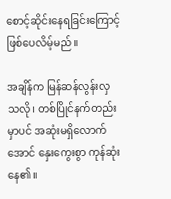စောင့်ဆိုင်းနေရခြင်းကြောင့် ဖြစ်ပေလိမ့်မည်။

အချိန်က မြန်ဆန်လွန်းလှသလို၊ တစ်ပြိုင်နက်တည်းမှာပင် အဆုံးမရှိလောက်အောင် နှေးကွေးစွာ ကုန်ဆုံးနေ၏။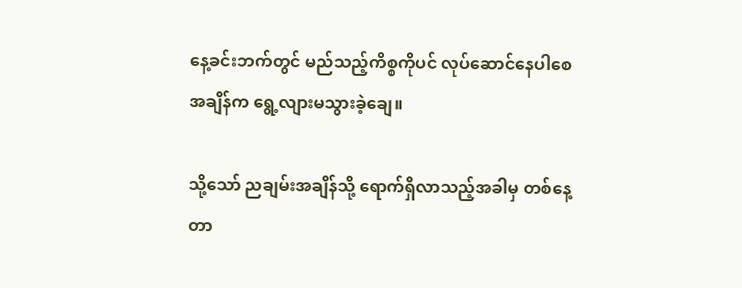နေ့ခင်းဘက်တွင် မည်သည့်ကိစ္စကိုပင် လုပ်ဆောင်နေပါစေ အချိန်က ရွေ့လျားမသွားခဲ့ချေ။

သို့သော် ညချမ်းအချိန်သို့ ရောက်ရှိလာသည့်အခါမှ တစ်နေ့တာ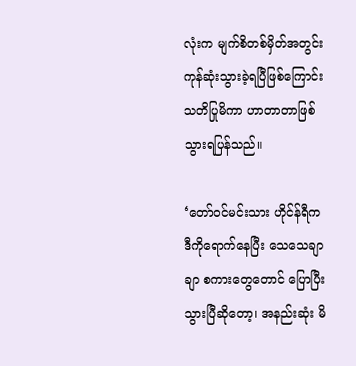လုံးက မျက်စိတစ်မှိတ်အတွင်း ကုန်ဆုံးသွားခဲ့ရပြီဖြစ်ကြောင်း သတိပြုမိကာ ဟာတာတာဖြစ်သွားရပြန်သည်။

‘တော်ဝင်မင်းသား ဟိုင်န်ရီက ဒီကိုရောက်နေပြီး သေသေချာချာ စကားတွေတောင် ပြောပြီးသွားပြီဆိုတော့၊ အနည်းဆုံး မိ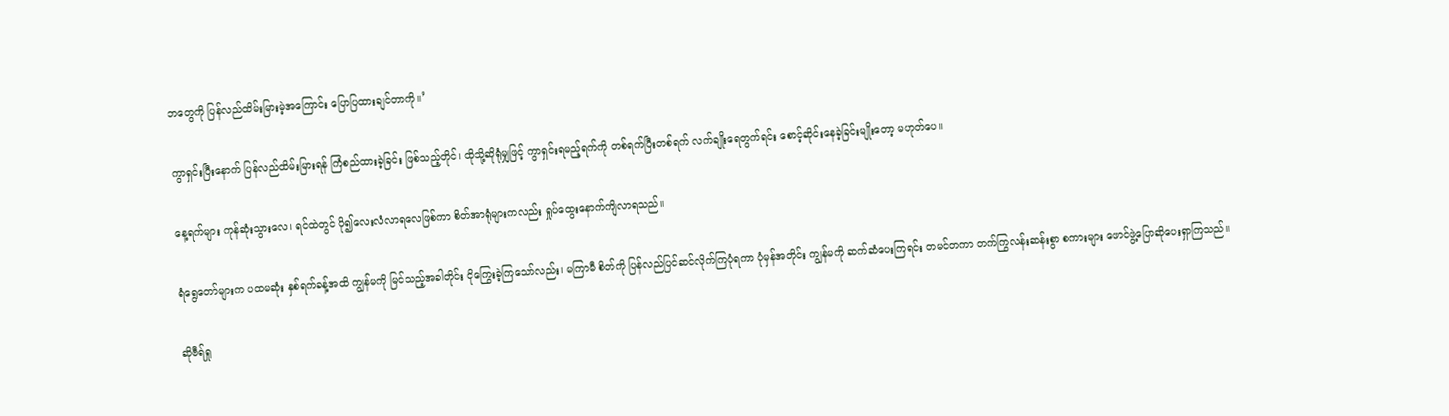ဘတွေကို ပြန်လည်ထိမ်းမြားမဲ့အကြောင်း ပြောပြထားချင်တာကို။’

ကွာရှင်းပြီးနောက် ပြန်လည်ထိမ်းမြားရန် ကြံစည်ထားခဲ့ခြင်း ဖြစ်သည့်တိုင်၊ ထိုသို့ဆိုရုံမျှဖြင့် ကွာရှင်းရမည့်ရက်ကို တစ်ရက်ပြီးတစ်ရက် လက်ချိုးရေတွက်ရင်း စောင့်ဆိုင်းနေခဲ့ခြင်းမျိုးတော့ မဟုတ်ပေ။

နေ့ရက်များ ကုန်ဆုံးသွားလေ၊ ရင်ထဲတွင် ပို၍လေးလံလာရလေဖြစ်ကာ စိတ်အာရုံများကလည်း ရှုပ်ထွေးနောက်ကျိလာရသည်။

ရံရွေတော်များက ပထမဆုံး နှစ်ရက်ခန့်အထိ ကျွန်မကို မြင်သည့်အခါတိုင်း ငိုကြွေးခဲ့ကြသော်လည်း၊ မကြာမီ စိတ်ကို ပြန်လည်ပြင်ဆင်လိုက်ကြပုံရကာ ပုံမှန်အတိုင်း ကျွန်မကို ဆက်ဆံပေးကြရင်း တမင်တကာ တက်ကြွလန်းဆန်းစွာ စကားများ ဖောင်ဖွဲ့ပြောဆိုပေးရှာကြသည်။

ဆိုဗီရ်ရှု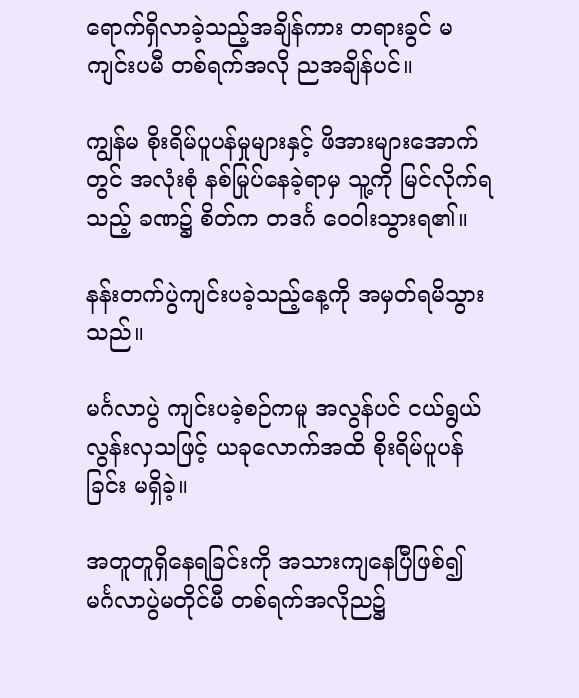ရောက်ရှိလာခဲ့သည့်အချိန်ကား တရားခွင် မကျင်းပမီ တစ်ရက်အလို ညအချိန်ပင်။

ကျွန်မ စိုးရိမ်ပူပန်မှုများနှင့် ဖိအားများအောက်တွင် အလုံးစုံ နစ်မြုပ်နေခဲ့ရာမှ သူ့ကို မြင်လိုက်ရသည့် ခဏ၌ စိတ်က တဒင်္ဂ ဝေဝါးသွားရ၏။

နန်းတက်ပွဲကျင်းပခဲ့သည့်နေ့ကို အမှတ်ရမိသွားသည်။

မင်္ဂလာပွဲ ကျင်းပခဲ့စဉ်ကမူ အလွန်ပင် ငယ်ရွယ်လွန်းလှသဖြင့် ယခုလောက်အထိ စိုးရိမ်ပူပန်ခြင်း မရှိခဲ့။

အတူတူရှိနေရခြင်းကို အသားကျနေပြီဖြစ်၍ မင်္ဂလာပွဲမတိုင်မီ တစ်ရက်အလိုည၌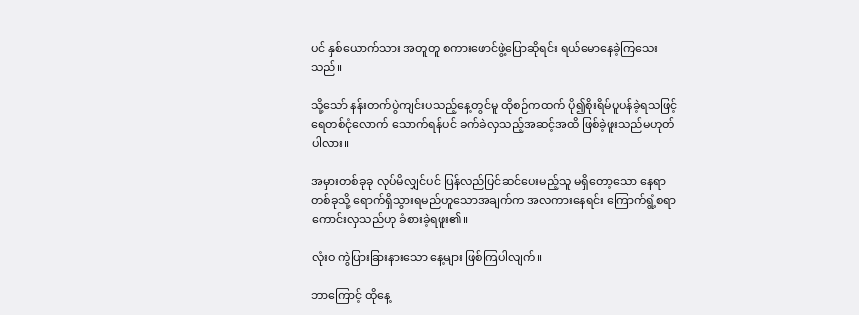ပင် နှစ်ယောက်သား အတူတူ စကားဖောင်ဖွဲ့ပြောဆိုရင်း ရယ်မောနေခဲ့ကြသေးသည်။

သို့သော် နန်းတက်ပွဲကျင်းပသည့်နေ့တွင်မူ ထိုစဉ်ကထက် ပို၍စိုးရိမ်ပူပန်ခဲ့ရသဖြင့် ရေတစ်ငုံလောက် သောက်ရန်ပင် ခက်ခဲလှသည့်အဆင့်အထိ ဖြစ်ခဲ့ဖူးသည်မဟုတ်ပါလား။

အမှားတစ်ခုခု လုပ်မိလျှင်ပင် ပြန်လည်ပြင်ဆင်ပေးမည့်သူ မရှိတော့သော နေရာတစ်ခုသို့ ရောက်ရှိသွားရမည်ဟူသောအချက်က အလကားနေရင်း ကြောက်ရွံ့စရာကောင်းလှသည်ဟု ခံစားခဲ့ရဖူး၏။

လုံးဝ ကွဲပြားခြားနားသော နေ့များ ဖြစ်ကြပါလျက်။

ဘာကြောင့် ထိုနေ့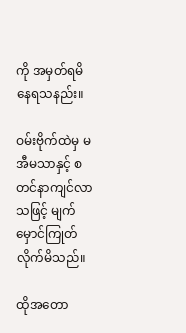ကို အမှတ်ရမိနေရသနည်း။

ဝမ်းဗိုက်ထဲမှ မအီမသာနှင့် စတင်နာကျင်လာသဖြင့် မျက်မှောင်ကြုတ်လိုက်မိသည်။

ထိုအတော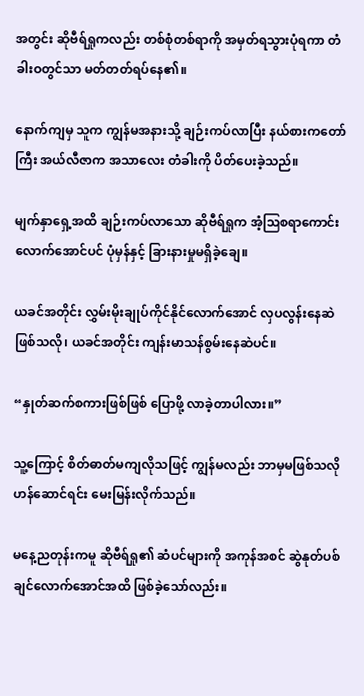အတွင်း ဆိုဗီရ်ရှုကလည်း တစ်စုံတစ်ရာကို အမှတ်ရသွားပုံရကာ တံခါးဝတွင်သာ မတ်တတ်ရပ်နေ၏။

နောက်ကျမှ သူက ကျွန်မအနားသို့ ချဉ်းကပ်လာပြီး နယ်စားကတော်ကြီး အယ်လီဇာက အသာလေး တံခါးကို ပိတ်ပေးခဲ့သည်။

မျက်နှာရှေ့အထိ ချဉ်းကပ်လာသော ဆိုဗီရ်ရှုက အံ့ဩစရာကောင်းလောက်အောင်ပင် ပုံမှန်နှင့် ခြားနားမှုမရှိခဲ့ချေ။

ယခင်အတိုင်း လွှမ်းမိုးချုပ်ကိုင်နိုင်လောက်အောင် လှပလွန်းနေဆဲဖြစ်သလို၊ ယခင်အတိုင်း ကျန်းမာသန်စွမ်းနေဆဲပင်။

“နှုတ်ဆက်စကားဖြစ်ဖြစ် ပြောဖို့ လာခဲ့တာပါလား။”

သူ့ကြောင့် စိတ်ဓာတ်မကျလိုသဖြင့် ကျွန်မလည်း ဘာမှမဖြစ်သလို ဟန်ဆောင်ရင်း မေးမြန်းလိုက်သည်။

မနေ့ညတုန်းကမူ ဆိုဗီရ်ရှု၏ ဆံပင်များကို အကုန်အစင် ဆွဲနုတ်ပစ်ချင်လောက်အောင်အထိ ဖြစ်ခဲ့သော်လည်း။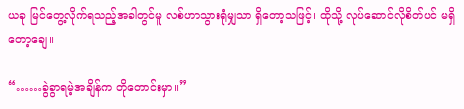ယခု မြင်တွေ့လိုက်ရသည့်အခါတွင်မူ လစ်ဟာသွားရုံမျှသာ ရှိတော့သဖြင့်၊ ထိုသို့ လုပ်ဆောင်လိုစိတ်ပင် မရှိတော့ချေ။

“……ခွဲခွာရမဲ့အချိန်က တိုတောင်းမှာ။”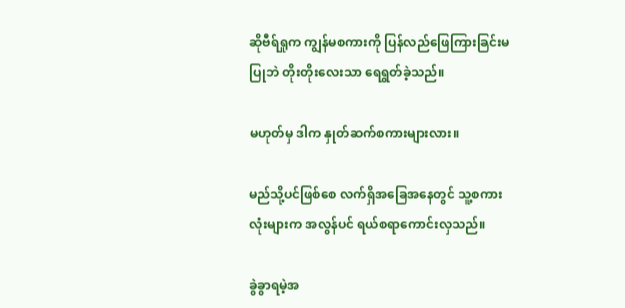ဆိုဗီရ်ရှုက ကျွန်မစကားကို ပြန်လည်ဖြေကြားခြင်းမပြုဘဲ တိုးတိုးလေးသာ ရေရွတ်ခဲ့သည်။

မဟုတ်မှ ဒါက နှုတ်ဆက်စကားများလား။

မည်သို့ပင်ဖြစ်စေ လက်ရှိအခြေအနေတွင် သူ့စကားလုံးများက အလွန်ပင် ရယ်စရာကောင်းလှသည်။

ခွဲခွာရမဲ့အ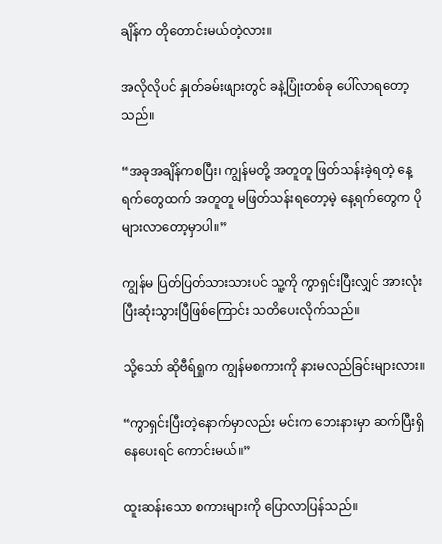ချိန်က တိုတောင်းမယ်တဲ့လား။

အလိုလိုပင် နှုတ်ခမ်းဖျားတွင် ခနဲ့ပြုံးတစ်ခု ပေါ်လာရတော့သည်။

“အခုအချိန်ကစပြီး၊ ကျွန်မတို့ အတူတူ ဖြတ်သန်းခဲ့ရတဲ့ နေ့ရက်တွေထက် အတူတူ မဖြတ်သန်းရတော့မဲ့ နေ့ရက်တွေက ပိုများလာတော့မှာပါ။”

ကျွန်မ ပြတ်ပြတ်သားသားပင် သူ့ကို ကွာရှင်းပြီးလျှင် အားလုံး ပြီးဆုံးသွားပြီဖြစ်ကြောင်း သတိပေးလိုက်သည်။

သို့သော် ဆိုဗီရ်ရှုက ကျွန်မစကားကို နားမလည်ခြင်းများလား။

“ကွာရှင်းပြီးတဲ့နောက်မှာလည်း မင်းက ဘေးနားမှာ ဆက်ပြီးရှိနေပေးရင် ကောင်းမယ်။”

ထူးဆန်းသော စကားများကို ပြောလာပြန်သည်။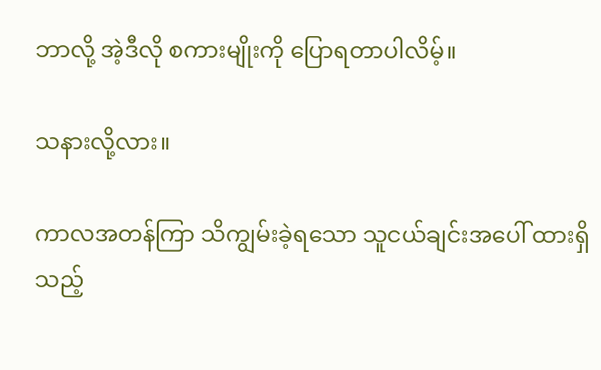ဘာလို့ အဲ့ဒီလို စကားမျိုးကို ပြောရတာပါလိမ့်။

သနားလို့လား။

ကာလအတန်ကြာ သိကျွမ်းခဲ့ရသော သူငယ်ချင်းအပေါ် ထားရှိသည့်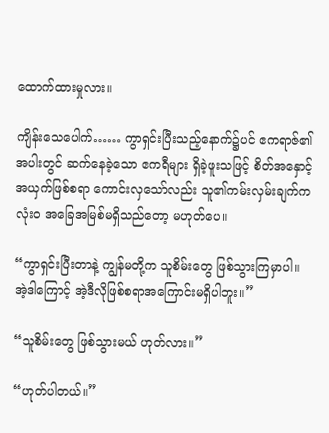ထောက်ထားမှုလား။

ကျိန်းသေပေါက်…… ကွာရှင်းပြီးသည့်နောက်၌ပင် ဧကရာဇ်၏အပါးတွင် ဆက်နေခဲ့သော ဧကရီများ ရှိခဲ့ဖူးသဖြင့် စိတ်အနှောင့်အယှက်ဖြစ်စရာ ကောင်းလှသော်လည်း သူ၏ကမ်းလှမ်းချက်က လုံးဝ အခြေအမြစ်မရှိသည်တော့ မဟုတ်ပေ။

“ကွာရှင်းပြီးတာနဲ့ ကျွန်မတို့က သူစိမ်းတွေ ဖြစ်သွားကြမှာပါ။ အဲ့ဒါကြောင့် အဲ့ဒီလိုဖြစ်စရာအကြောင်းမရှိပါဘူး။”

“သူစိမ်းတွေ ဖြစ်သွားမယ် ဟုတ်လား။”

“ဟုတ်ပါတယ်။”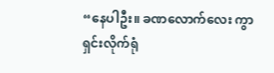“နေပါဦး။ ခဏလောက်လေး ကွာရှင်းလိုက်ရုံ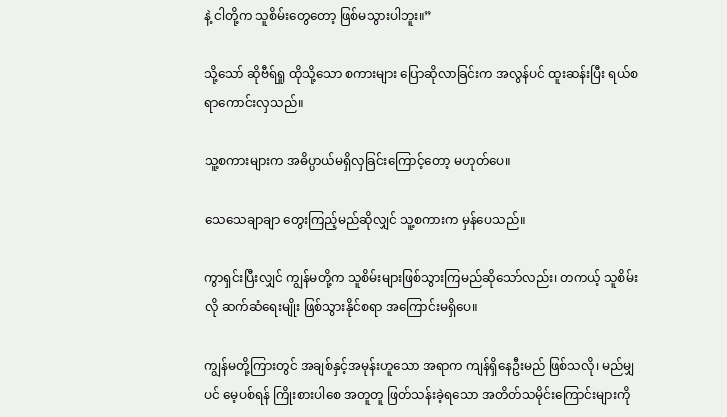နဲ့ ငါတို့က သူစိမ်းတွေတော့ ဖြစ်မသွားပါဘူး။”

သို့သော် ဆိုဗီရ်ရှု ထိုသို့သော စကားများ ပြောဆိုလာခြင်းက အလွန်ပင် ထူးဆန်းပြီး ရယ်စရာကောင်းလှသည်။

သူ့စကားများက အဓိပ္ပာယ်မရှိလှခြင်းကြောင့်တော့ မဟုတ်ပေ။

သေသေချာချာ တွေးကြည့်မည်ဆိုလျှင် သူ့စကားက မှန်ပေသည်။

ကွာရှင်းပြီးလျှင် ကျွန်မတို့က သူစိမ်းများဖြစ်သွားကြမည်ဆိုသော်လည်း၊ တကယ့် သူစိမ်းလို ဆက်ဆံရေးမျိုး ဖြစ်သွားနိုင်စရာ အကြောင်းမရှိပေ။

ကျွန်မတို့ကြားတွင် အချစ်နှင့်အမုန်းဟူသော အရာက ကျန်ရှိနေဦးမည် ဖြစ်သလို၊ မည်မျှပင် မေ့ပစ်ရန် ကြိုးစားပါစေ အတူတူ ဖြတ်သန်းခဲ့ရသော အတိတ်သမိုင်းကြောင်းများကို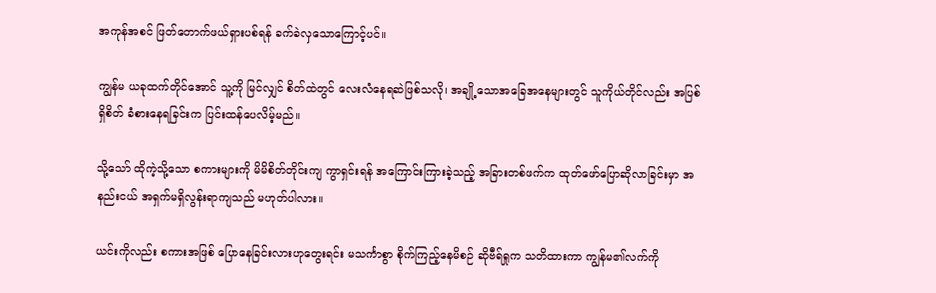အကုန်အစင် ဖြတ်တောက်ဖယ်ရှားပစ်ရန် ခက်ခဲလှသောကြောင့်ပင်။

ကျွန်မ ယခုထက်တိုင်အောင် သူ့ကို မြင်လျှင် စိတ်ထဲတွင် လေးလံနေရဆဲဖြစ်သလို၊ အချို့သောအခြေအနေများတွင် သူကိုယ်တိုင်လည်း အပြစ်ရှိစိတ် ခံစားနေရခြင်းက ပြင်းထန်ပေလိမ့်မည်။

သို့သော် ထိုကဲ့သို့သော စကားများကို မိမိစိတ်တိုင်းကျ ကွာရှင်းရန် အကြောင်းကြားခဲ့သည့် အခြားတစ်ဖက်က ထုတ်ဖော်ပြောဆိုလာခြင်းမှာ အနည်းငယ် အရှက်မရှိလွန်းရာကျသည် မဟုတ်ပါလား။

ယင်းကိုလည်း စကားအဖြစ် ပြောနေခြင်းလားဟုတွေးရင်း မသင်္ကာစွာ စိုက်ကြည့်နေမိစဉ် ဆိုဗီရ်ရှုက သတိထားကာ ကျွန်မ၏လက်ကို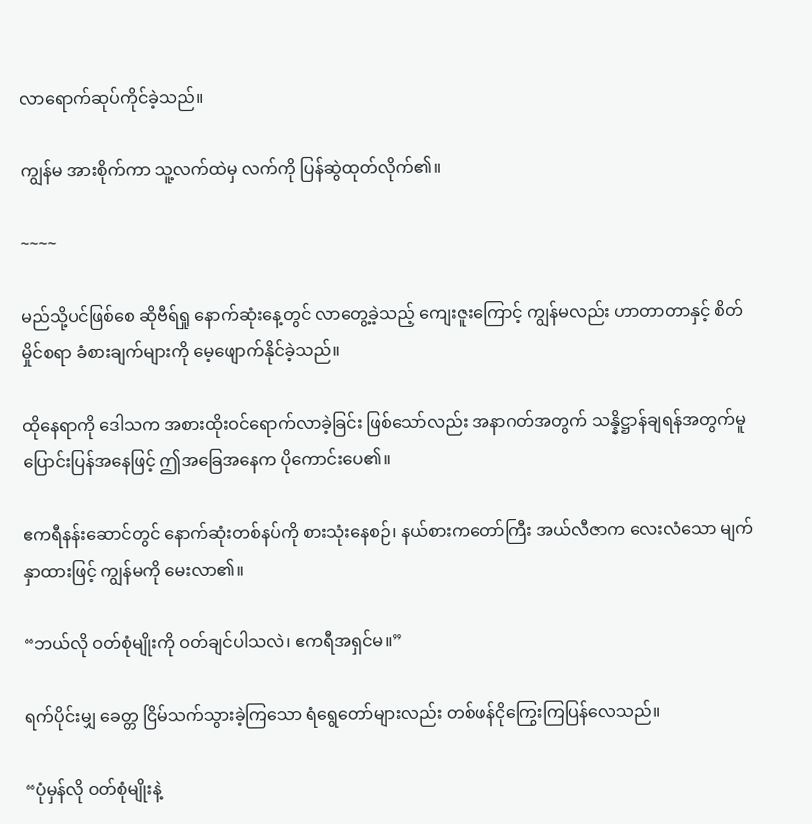လာရောက်ဆုပ်ကိုင်ခဲ့သည်။

ကျွန်မ အားစိုက်ကာ သူ့လက်ထဲမှ လက်ကို ပြန်ဆွဲထုတ်လိုက်၏။

~~~~

မည်သို့ပင်ဖြစ်စေ ဆိုဗီရ်ရှု နောက်ဆုံးနေ့တွင် လာတွေ့ခဲ့သည့် ကျေးဇူးကြောင့် ကျွန်မလည်း ဟာတာတာနှင့် စိတ်မှိုင်စရာ ခံစားချက်များကို မေ့ဖျောက်နိုင်ခဲ့သည်။

ထိုနေရာကို ဒေါသက အစားထိုးဝင်ရောက်လာခဲ့ခြင်း ဖြစ်သော်လည်း အနာဂတ်အတွက် သန္နိဋ္ဌာန်ချရန်အတွက်မူ ပြောင်းပြန်အနေဖြင့် ဤအခြေအနေက ပိုကောင်းပေ၏။

ဧကရီနန်းဆောင်တွင် နောက်ဆုံးတစ်နပ်ကို စားသုံးနေစဉ်၊ နယ်စားကတော်ကြီး အယ်လီဇာက လေးလံသော မျက်နှာထားဖြင့် ကျွန်မကို မေးလာ၏။

“ဘယ်လို ဝတ်စုံမျိုးကို ဝတ်ချင်ပါသလဲ၊ ဧကရီအရှင်မ။”

ရက်ပိုင်းမျှ ခေတ္တ ငြိမ်သက်သွားခဲ့ကြသော ရံရွေတော်များလည်း တစ်ဖန်ငိုကြွေးကြပြန်လေသည်။

“ပုံမှန်လို ဝတ်စုံမျိုးနဲ့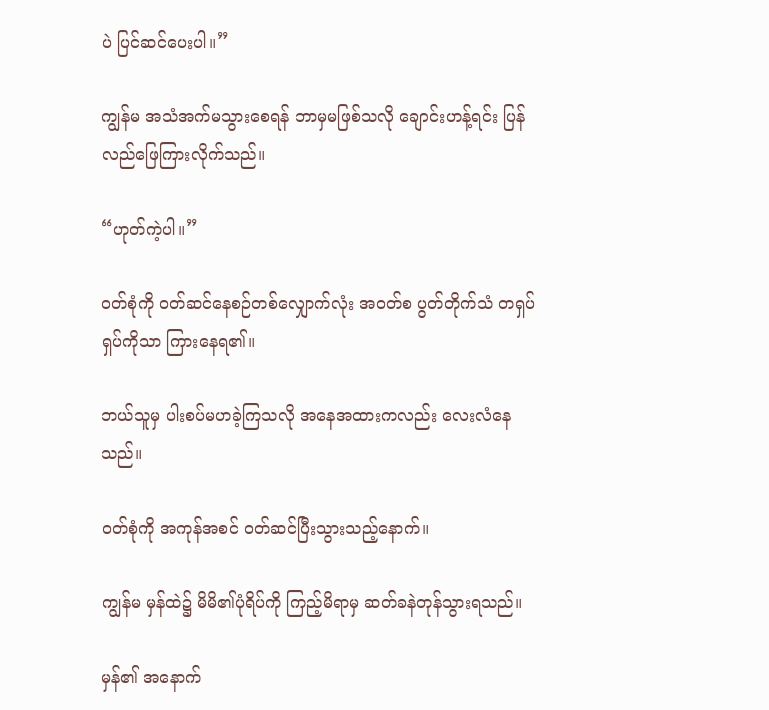ပဲ ပြင်ဆင်ပေးပါ။”

ကျွန်မ အသံအက်မသွားစေရန် ဘာမှမဖြစ်သလို ချောင်းဟန့်ရင်း ပြန်လည်ဖြေကြားလိုက်သည်။

“ဟုတ်ကဲ့ပါ။”

ဝတ်စုံကို ဝတ်ဆင်နေစဉ်တစ်လျှောက်လုံး အဝတ်စ ပွတ်တိုက်သံ တရှပ်ရှပ်ကိုသာ ကြားနေရ၏။

ဘယ်သူမှ ပါးစပ်မဟခဲ့ကြသလို အနေအထားကလည်း လေးလံနေသည်။

ဝတ်စုံကို အကုန်အစင် ဝတ်ဆင်ပြီးသွားသည့်နောက်။

ကျွန်မ မှန်ထဲ၌ မိမိ၏ပုံရိပ်ကို ကြည့်မိရာမှ ဆတ်ခနဲတုန်သွားရသည်။

မှန်၏ အနောက်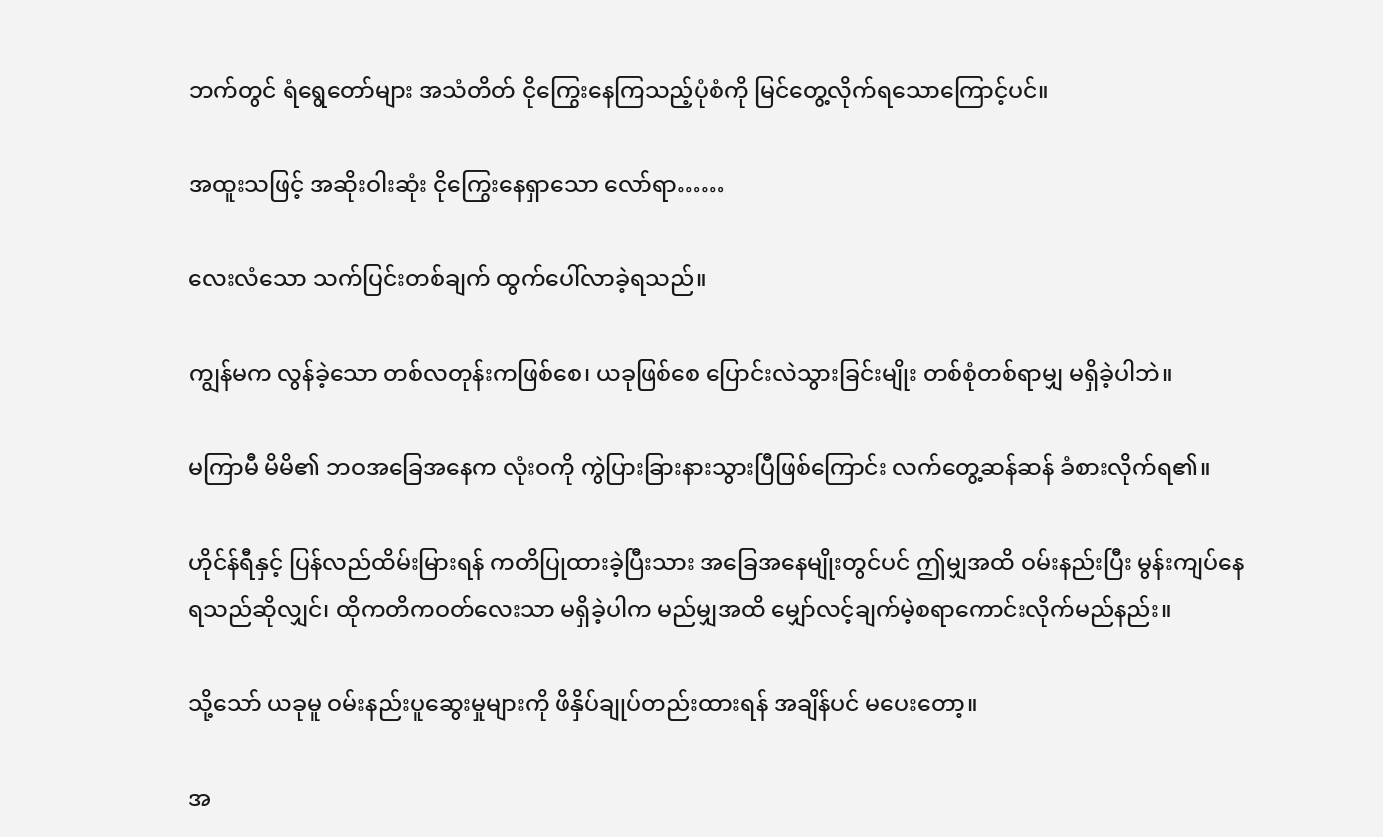ဘက်တွင် ရံရွေတော်များ အသံတိတ် ငိုကြွေးနေကြသည့်ပုံစံကို မြင်တွေ့လိုက်ရသောကြောင့်ပင်။

အထူးသဖြင့် အဆိုးဝါးဆုံး ငိုကြွေးနေရှာသော လော်ရာ……

လေးလံသော သက်ပြင်းတစ်ချက် ထွက်ပေါ်လာခဲ့ရသည်။

ကျွန်မက လွန်ခဲ့သော တစ်လတုန်းကဖြစ်စေ၊ ယခုဖြစ်စေ ပြောင်းလဲသွားခြင်းမျိုး တစ်စုံတစ်ရာမျှ မရှိခဲ့ပါဘဲ။

မကြာမီ မိမိ၏ ဘဝအခြေအနေက လုံးဝကို ကွဲပြားခြားနားသွားပြီဖြစ်ကြောင်း လက်တွေ့ဆန်ဆန် ခံစားလိုက်ရ၏။

ဟိုင်န်ရီနှင့် ပြန်လည်ထိမ်းမြားရန် ကတိပြုထားခဲ့ပြီးသား အခြေအနေမျိုးတွင်ပင် ဤမျှအထိ ဝမ်းနည်းပြီး မွန်းကျပ်နေရသည်ဆိုလျှင်၊ ထိုကတိကဝတ်လေးသာ မရှိခဲ့ပါက မည်မျှအထိ မျှော်လင့်ချက်မဲ့စရာကောင်းလိုက်မည်နည်း။

သို့သော် ယခုမူ ဝမ်းနည်းပူဆွေးမှုများကို ဖိနှိပ်ချုပ်တည်းထားရန် အချိန်ပင် မပေးတော့။

အ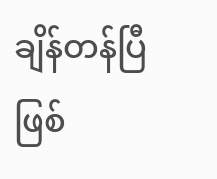ချိန်တန်ပြီဖြစ်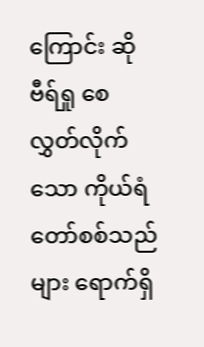ကြောင်း ဆိုဗီရ်ရှု စေလွှတ်လိုက်သော ကိုယ်ရံတော်စစ်သည်များ ရောက်ရှိ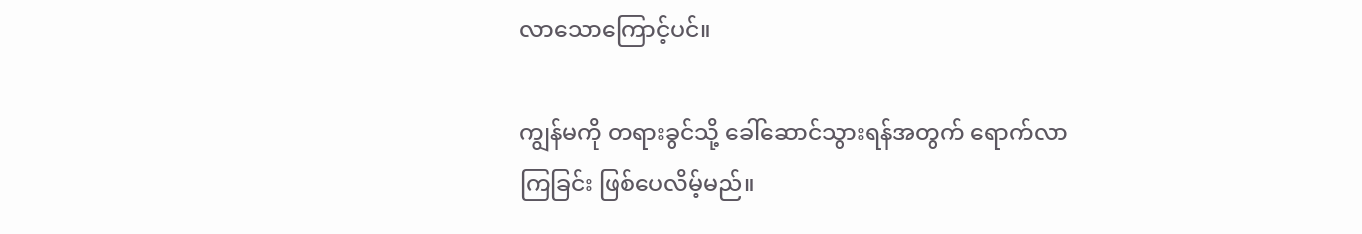လာသောကြောင့်ပင်။

ကျွန်မကို တရားခွင်သို့ ခေါ်ဆောင်သွားရန်အတွက် ရောက်လာကြခြင်း ဖြစ်ပေလိမ့်မည်။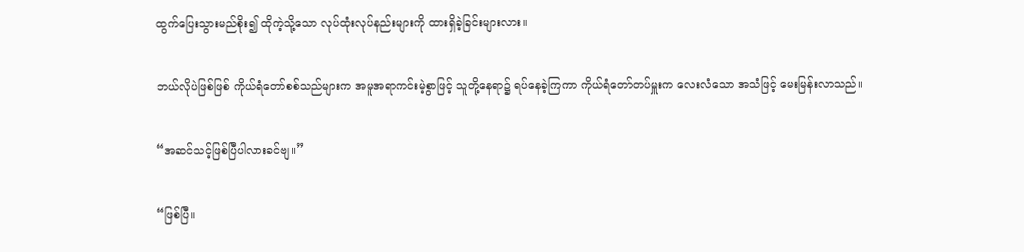ထွက်ပြေးသွားမည်စိုး၍ ထိုကဲ့သို့သော လုပ်ထုံးလုပ်နည်းများကို ထားရှိခဲ့ခြင်းများလား။

ဘယ်လိုပဲဖြစ်ဖြစ် ကိုယ်ရံတော်စစ်သည်များက အမူအရာကင်းမဲ့စွာဖြင့် သူတို့နေရာ၌ ရပ်နေခဲ့ကြကာ ကိုယ်ရံတော်တပ်မှူးက လေးလံသော အသံဖြင့် မေးမြန်းလာသည်။

“အဆင်သင့်ဖြစ်ပြီပါလားခင်ဗျ။”

“ဖြစ်ပြီ။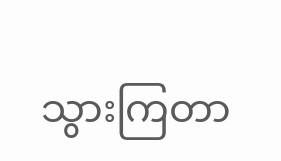သွားကြတာ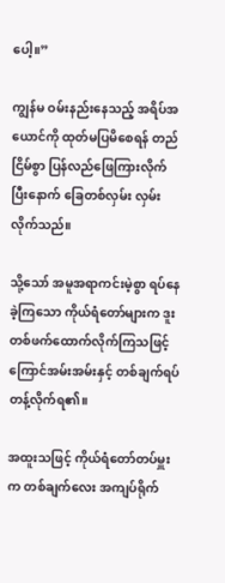ပေါ့။”

ကျွန်မ ဝမ်းနည်းနေသည့် အရိပ်အယောင်ကို ထုတ်မပြမိစေရန် တည်ငြိမ်စွာ ပြန်လည်ဖြေကြားလိုက်ပြီးနောက် ခြေတစ်လှမ်း လှမ်းလိုက်သည်။

သို့သော် အမူအရာကင်းမဲ့စွာ ရပ်နေခဲ့ကြသော ကိုယ်ရံတော်များက ဒူးတစ်ဖက်ထောက်လိုက်ကြသဖြင့် ကြောင်အမ်းအမ်းနှင့် တစ်ချက်ရပ်တန့်လိုက်ရ၏။

အထူးသဖြင့် ကိုယ်ရံတော်တပ်မှူးက တစ်ချက်လေး အကျပ်ရိုက်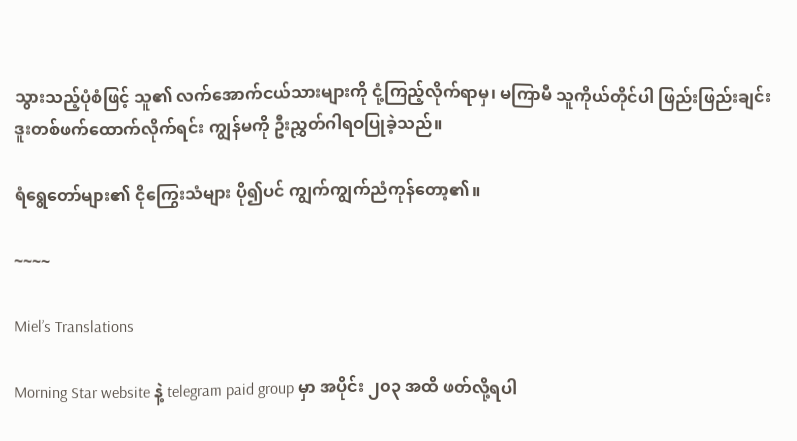သွားသည့်ပုံစံဖြင့် သူ၏ လက်အောက်ငယ်သားများကို ငုံ့ကြည့်လိုက်ရာမှ၊ မကြာမီ သူကိုယ်တိုင်ပါ ဖြည်းဖြည်းချင်း ဒူးတစ်ဖက်ထောက်လိုက်ရင်း ကျွန်မကို ဦးညွှတ်ဂါရဝပြုခဲ့သည်။

ရံရွေတော်များ၏ ငိုကြွေးသံများ ပို၍ပင် ကျွက်ကျွက်ညံကုန်တော့၏။

~~~~

Miel’s Translations

Morning Star website နဲ့ telegram paid group မှာ အပိုင်း ၂၀၃ အထိ ဖတ်လို့ရပါ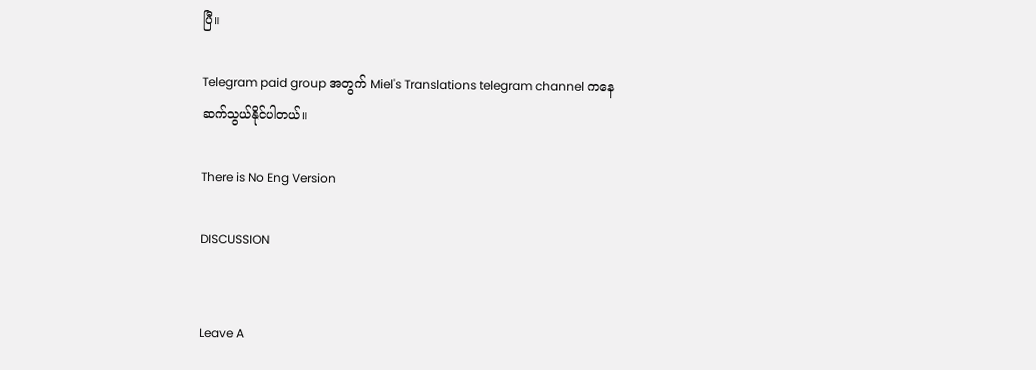ပြီ။

Telegram paid group အတွက် Miel's Translations telegram channel ကနေ ဆက်သွယ်နိုင်ပါတယ်။

There is No Eng Version

DISCUSSION


Leave A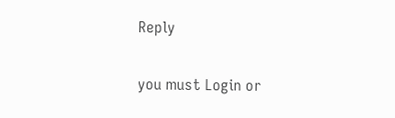Reply

you must Login or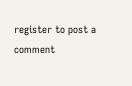register to post a comment